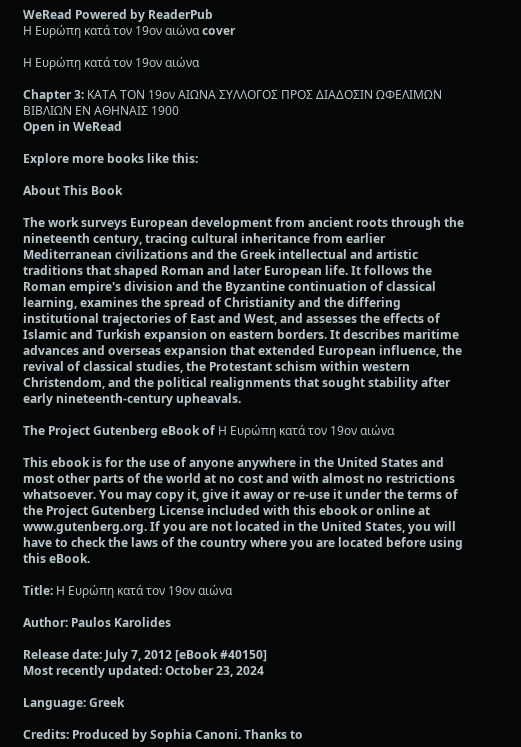WeRead Powered by ReaderPub
Η Ευρώπη κατά τον 19ον αιώνα cover

Η Ευρώπη κατά τον 19ον αιώνα

Chapter 3: ΚΑΤΑ ΤΟΝ 19ον ΑΙΩΝΑ ΣΥΛΛΟΓΟΣ ΠΡΟΣ ΔΙΑΔΟΣΙΝ ΩΦΕΛΙΜΩΝ ΒΙΒΛΙΩΝ ΕΝ ΑΘΗΝΑΙΣ 1900
Open in WeRead

Explore more books like this:

About This Book

The work surveys European development from ancient roots through the nineteenth century, tracing cultural inheritance from earlier Mediterranean civilizations and the Greek intellectual and artistic traditions that shaped Roman and later European life. It follows the Roman empire's division and the Byzantine continuation of classical learning, examines the spread of Christianity and the differing institutional trajectories of East and West, and assesses the effects of Islamic and Turkish expansion on eastern borders. It describes maritime advances and overseas expansion that extended European influence, the revival of classical studies, the Protestant schism within western Christendom, and the political realignments that sought stability after early nineteenth-century upheavals.

The Project Gutenberg eBook of Η Ευρώπη κατά τον 19ον αιώνα

This ebook is for the use of anyone anywhere in the United States and most other parts of the world at no cost and with almost no restrictions whatsoever. You may copy it, give it away or re-use it under the terms of the Project Gutenberg License included with this ebook or online at www.gutenberg.org. If you are not located in the United States, you will have to check the laws of the country where you are located before using this eBook.

Title: Η Ευρώπη κατά τον 19ον αιώνα

Author: Paulos Karolides

Release date: July 7, 2012 [eBook #40150]
Most recently updated: October 23, 2024

Language: Greek

Credits: Produced by Sophia Canoni. Thanks to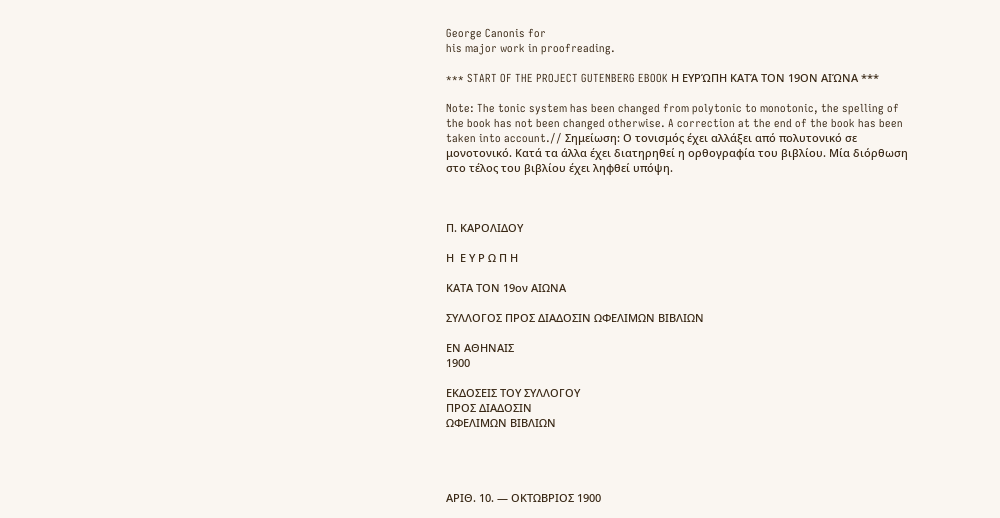George Canonis for
his major work in proofreading.

*** START OF THE PROJECT GUTENBERG EBOOK Η ΕΥΡΏΠΗ ΚΑΤΆ ΤΟΝ 19ΟΝ ΑΙΏΝΑ ***

Note: The tonic system has been changed from polytonic to monotonic, the spelling of the book has not been changed otherwise. A correction at the end of the book has been taken into account.// Σημείωση: Ο τονισμός έχει αλλάξει από πολυτονικό σε μονοτονικό. Κατά τα άλλα έχει διατηρηθεί η ορθογραφία του βιβλίου. Μία διόρθωση στο τέλος του βιβλίου έχει ληφθεί υπόψη.



Π. ΚΑΡΟΛΙΔΟΥ

Η  Ε Υ Ρ Ω Π Η

ΚΑΤΑ ΤΟΝ 19ον ΑΙΩΝΑ

ΣΥΛΛΟΓΟΣ ΠΡΟΣ ΔΙΑΔΟΣΙΝ ΩΦΕΛΙΜΩΝ ΒΙΒΛΙΩΝ

ΕΝ ΑΘΗΝΑΙΣ
1900

ΕΚΔΟΣΕΙΣ TOΥ ΣΥΛΛΟΓΟΥ
ΠΡΟΣ ΔΙΑΔΟΣΙΝ
ΩΦΕΛΙΜΩΝ ΒΙΒΛΙΩΝ




ΑΡΙΘ. 10. — ΟΚΤΩΒΡΙΟΣ 1900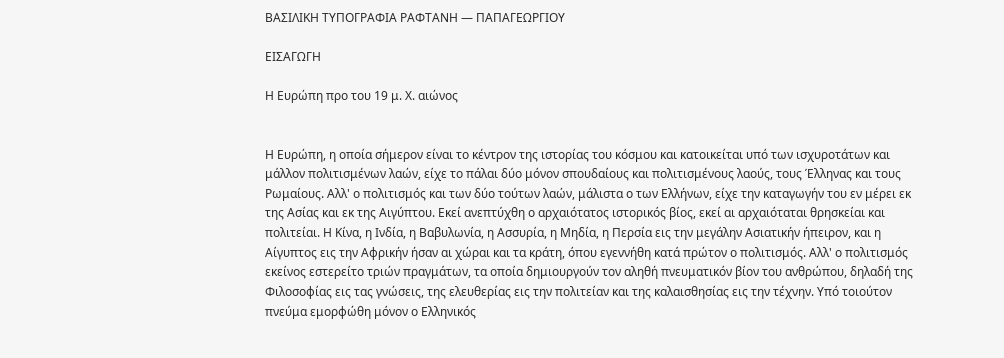ΒΑΣΙΛΙΚΗ ΤΥΠΟΓΡΑΦΙΑ ΡΑΦΤΑΝΗ — ΠΑΠΑΓΕΩΡΓΙΟΥ

ΕΙΣΑΓΩΓΗ

Η Ευρώπη προ του 19 μ. Χ. αιώνος


Η Ευρώπη, η οποία σήμερον είναι το κέντρον της ιστορίας του κόσμου και κατοικείται υπό των ισχυροτάτων και μάλλον πολιτισμένων λαών, είχε το πάλαι δύο μόνον σπουδαίους και πολιτισμένους λαούς, τους Έλληνας και τους Ρωμαίους. Αλλ' ο πολιτισμός και των δύο τούτων λαών, μάλιστα ο των Ελλήνων, είχε την καταγωγήν του εν μέρει εκ της Ασίας και εκ της Αιγύπτου. Εκεί ανεπτύχθη ο αρχαιότατος ιστορικός βίος, εκεί αι αρχαιόταται θρησκείαι και πoλιτείαι. Η Κίνα, η Ινδία, η Βαβυλωνία, η Ασσυρία, η Μηδία, η Περσία εις την μεγάλην Ασιατικήν ήπειρον, και η Αίγυπτος εις την Αφρικήν ήσαν αι χώραι και τα κράτη, όπου εγεννήθη κατά πρώτον ο πολιτισμός. Αλλ' ο πολιτισμός εκείνος εστερείτο τριών πραγμάτων, τα οποία δημιουργούν τον αληθή πνευματικόν βίον του ανθρώπου, δηλαδή της Φιλοσοφίας εις τας γνώσεις, της ελευθερίας εις την πολιτείαν και της καλαισθησίας εις την τέχνην. Υπό τοιούτον πνεύμα εμορφώθη μόνον ο Ελληνικός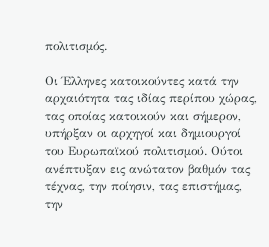πολιτισμός.

Οι Έλληνες κατοικούντες κατά την αρχαιότητα τας ιδίας περίπου χώρας, τας οποίας κατοικούν και σήμερον, υπήρξαν οι αρχηγοί και δημιουργοί του Ευρωπαϊκού πολιτισμού. Ούτοι ανέπτυξαν εις ανώτατον βαθμόν τας τέχνας, την ποίησιν, τας επιστήμας, την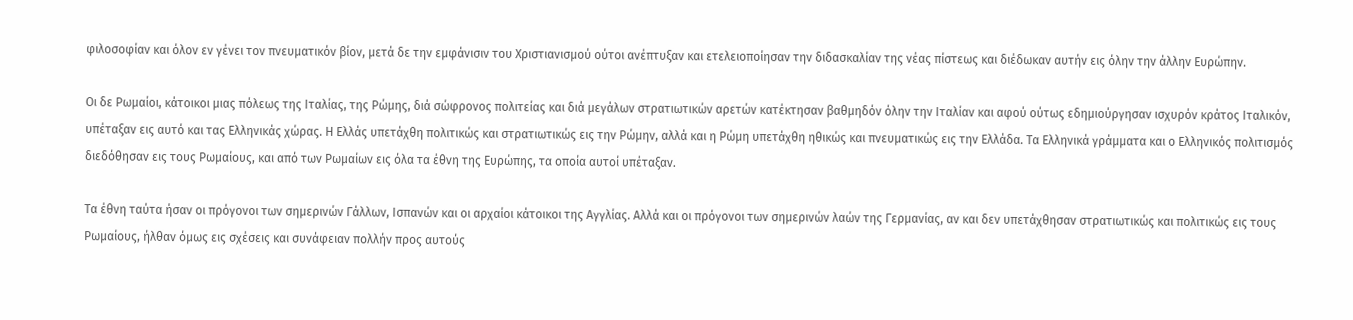φιλοσοφίαν και όλον εν γένει τον πνευματικόν βίον, μετά δε την εμφάνισιν του Χριστιανισμού ούτοι ανέπτυξαν και ετελειοποίησαν την διδασκαλίαν της νέας πίστεως και διέδωκαν αυτήν εις όλην την άλλην Ευρώπην.

Οι δε Ρωμαίοι, κάτοικοι μιας πόλεως της Ιταλίας, της Ρώμης, διά σώφρονος πολιτείας και διά μεγάλων στρατιωτικών αρετών κατέκτησαν βαθμηδόν όλην την Ιταλίαν και αφού ούτως εδημιούργησαν ισχυρόν κράτος Ιταλικόν, υπέταξαν εις αυτό και τας Ελληνικάς χώρας. Η Ελλάς υπετάχθη πολιτικώς και στρατιωτικώς εις την Ρώμην, αλλά και η Ρώμη υπετάχθη ηθικώς και πνευματικώς εις την Ελλάδα. Τα Ελληνικά γράμματα και ο Ελληνικός πολιτισμός διεδόθησαν εις τους Ρωμαίους, και από των Ρωμαίων εις όλα τα έθνη της Ευρώπης, τα οποία αυτοί υπέταξαν.

Τα έθνη ταύτα ήσαν οι πρόγονοι των σημερινών Γάλλων, Ισπανών και οι αρχαίοι κάτοικοι της Αγγλίας. Αλλά και οι πρόγονοι των σημερινών λαών της Γερμανίας, αν και δεν υπετάχθησαν στρατιωτικώς και πολιτικώς εις τους Ρωμαίους, ήλθαν όμως εις σχέσεις και συνάφειαν πολλήν προς αυτούς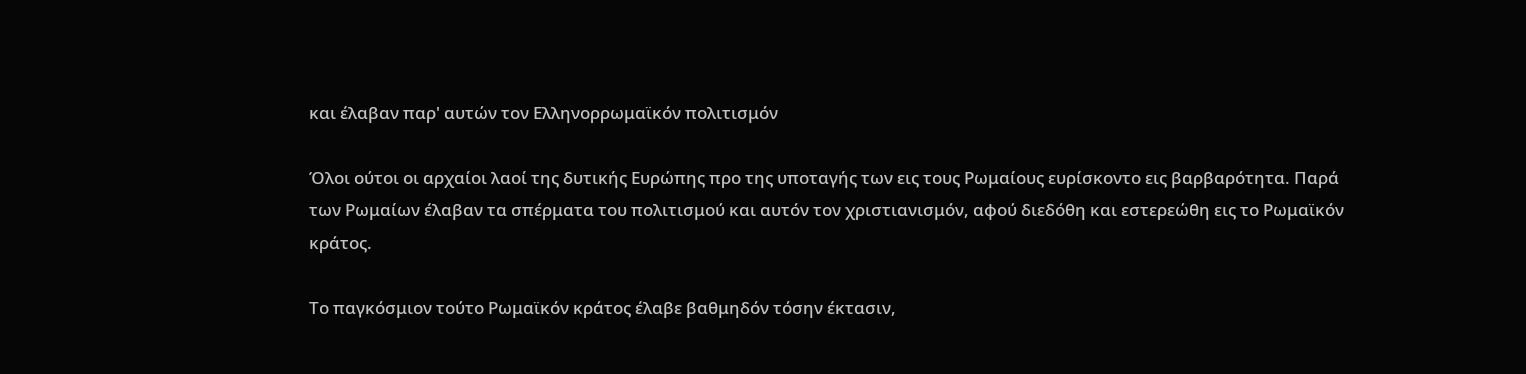και έλαβαν παρ' αυτών τον Ελληνορρωμαϊκόν πολιτισμόν

Όλοι ούτοι οι αρχαίοι λαοί της δυτικής Ευρώπης προ της υποταγής των εις τους Ρωμαίους ευρίσκοντο εις βαρβαρότητα. Παρά των Ρωμαίων έλαβαν τα σπέρματα του πολιτισμού και αυτόν τον χριστιανισμόν, αφού διεδόθη και εστερεώθη εις το Ρωμαϊκόν κράτος.

Το παγκόσμιον τούτο Ρωμαϊκόν κράτος έλαβε βαθμηδόν τόσην έκτασιν,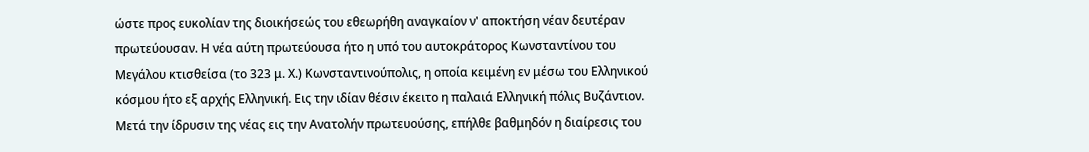ώστε προς ευκολίαν της διοικήσεώς του εθεωρήθη αναγκαίον ν' αποκτήση νέαν δευτέραν πρωτεύουσαν. Η νέα αύτη πρωτεύουσα ήτο η υπό του αυτοκράτορος Κωνσταντίνου του Μεγάλου κτισθείσα (το 323 μ. Χ.) Κωνσταντινούπολις, η οποία κειμένη εν μέσω του Ελληνικού κόσμου ήτο εξ αρχής Ελληνική. Εις την ιδίαν θέσιν έκειτο η παλαιά Ελληνική πόλις Βυζάντιον. Μετά την ίδρυσιν της νέας εις την Ανατολήν πρωτευούσης, επήλθε βαθμηδόν η διαίρεσις του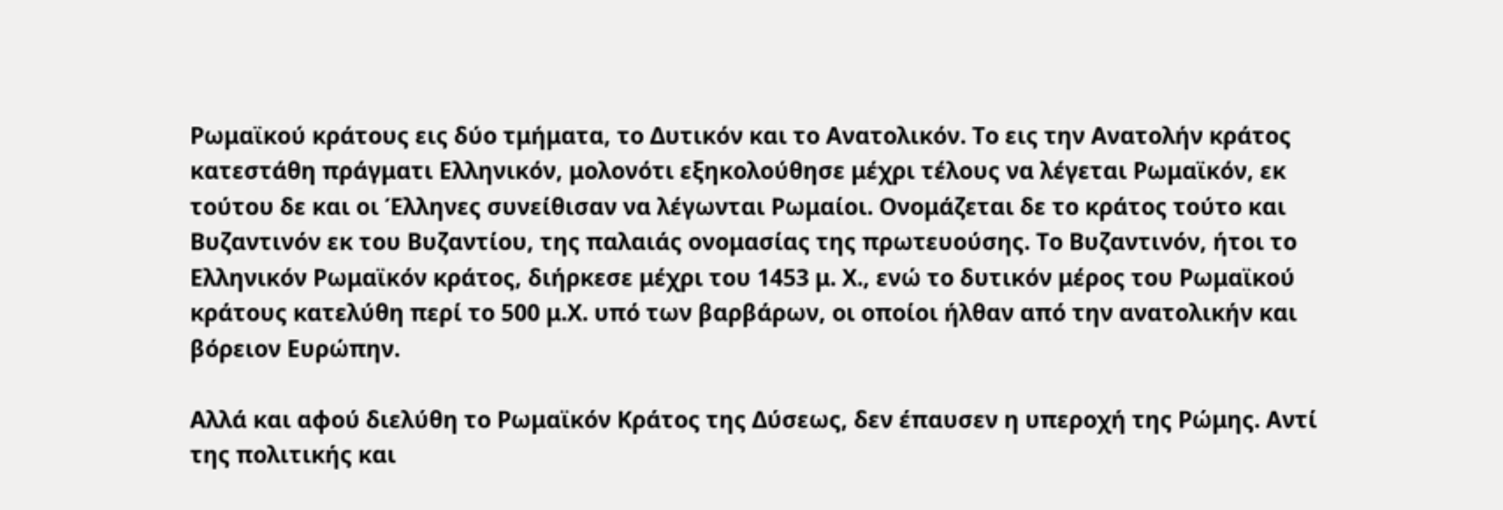Ρωμαϊκού κράτους εις δύο τμήματα, το Δυτικόν και το Ανατολικόν. Το εις την Ανατολήν κράτος κατεστάθη πράγματι Ελληνικόν, μολονότι εξηκολούθησε μέχρι τέλους να λέγεται Ρωμαϊκόν, εκ τούτου δε και οι Έλληνες συνείθισαν να λέγωνται Ρωμαίοι. Ονομάζεται δε το κράτος τούτο και Βυζαντινόν εκ του Βυζαντίου, της παλαιάς ονομασίας της πρωτευούσης. Το Βυζαντινόν, ήτοι το Ελληνικόν Ρωμαϊκόν κράτος, διήρκεσε μέχρι του 1453 μ. Χ., ενώ το δυτικόν μέρος του Ρωμαϊκού κράτους κατελύθη περί το 500 μ.Χ. υπό των βαρβάρων, οι οποίοι ήλθαν από την ανατολικήν και βόρειον Ευρώπην.

Αλλά και αφού διελύθη το Ρωμαϊκόν Κράτος της Δύσεως, δεν έπαυσεν η υπεροχή της Ρώμης. Αντί της πολιτικής και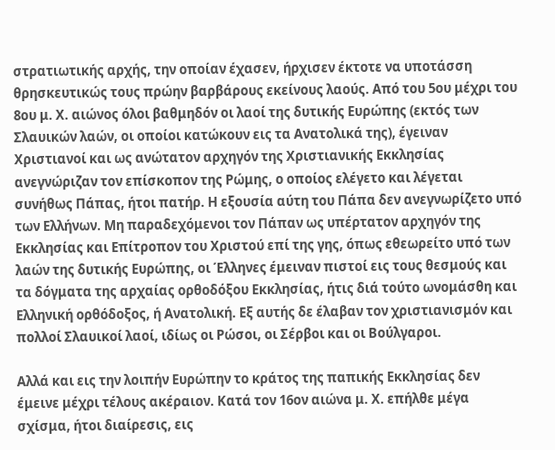στρατιωτικής αρχής, την οποίαν έχασεν, ήρχισεν έκτοτε να υποτάσση θρησκευτικώς τους πρώην βαρβάρους εκείνους λαούς. Από του 5ου μέχρι του 8ου μ. Χ. αιώνος όλοι βαθμηδόν οι λαοί της δυτικής Ευρώπης (εκτός των Σλαυικών λαών, οι οποίοι κατώκουν εις τα Ανατολικά της), έγειναν Χριστιανοί και ως ανώτατον αρχηγόν της Χριστιανικής Εκκλησίας ανεγνώριζαν τον επίσκοπον της Ρώμης, ο οποίος ελέγετο και λέγεται συνήθως Πάπας, ήτοι πατήρ. Η εξουσία αύτη του Πάπα δεν ανεγνωρίζετο υπό των Ελλήνων. Μη παραδεχόμενοι τον Πάπαν ως υπέρτατον αρχηγόν της Εκκλησίας και Επίτροπον του Χριστού επί της γης, όπως εθεωρείτο υπό των λαών της δυτικής Ευρώπης, οι Έλληνες έμειναν πιστοί εις τους θεσμούς και τα δόγματα της αρχαίας ορθοδόξου Εκκλησίας, ήτις διά τούτο ωνομάσθη και Ελληνική ορθόδοξος, ή Ανατολική. Εξ αυτής δε έλαβαν τον χριστιανισμόν και πολλοί Σλαυικοί λαοί, ιδίως οι Ρώσοι, οι Σέρβοι και οι Βούλγαροι.

Αλλά και εις την λοιπήν Ευρώπην το κράτος της παπικής Εκκλησίας δεν έμεινε μέχρι τέλους ακέραιον. Κατά τον 16ον αιώνα μ. Χ. επήλθε μέγα σχίσμα, ήτοι διαίρεσις, εις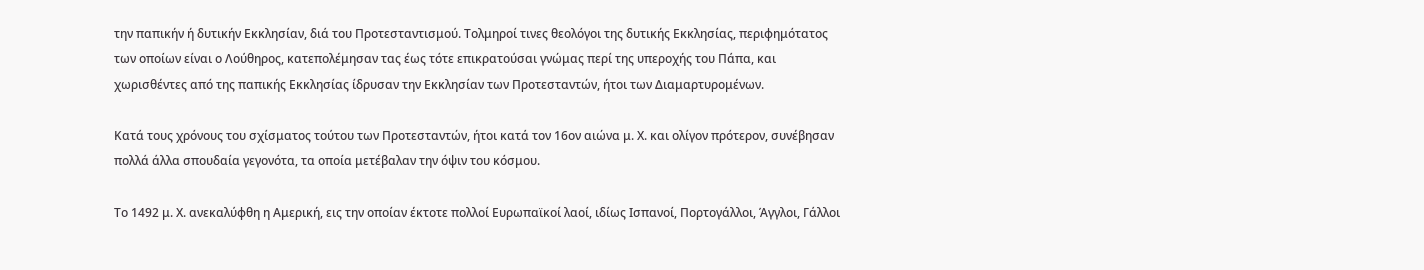την παπικήν ή δυτικήν Εκκλησίαν, διά του Προτεσταντισμού. Τολμηροί τινες θεολόγοι της δυτικής Εκκλησίας, περιφημότατος των οποίων είναι ο Λούθηρος, κατεπολέμησαν τας έως τότε επικρατούσαι γνώμας περί της υπεροχής του Πάπα, και χωρισθέντες από της παπικής Εκκλησίας ίδρυσαν την Εκκλησίαν των Προτεσταντών, ήτοι των Διαμαρτυρομένων.

Κατά τους χρόνους του σχίσματος τούτου των Προτεσταντών, ήτοι κατά τον 16ον αιώνα μ. Χ. και ολίγον πρότερον, συνέβησαν πολλά άλλα σπουδαία γεγονότα, τα οποία μετέβαλαν την όψιν του κόσμου.

Το 1492 μ. Χ. ανεκαλύφθη η Αμερική, εις την οποίαν έκτοτε πολλοί Ευρωπαϊκοί λαοί, ιδίως Ισπανοί, Πορτογάλλοι, Άγγλοι, Γάλλοι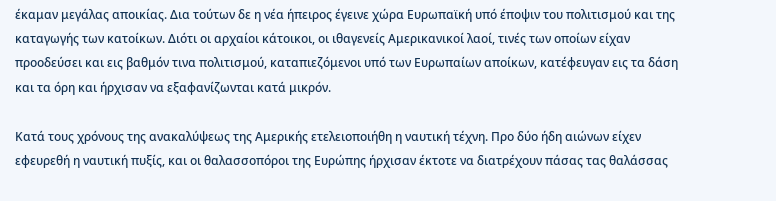έκαμαν μεγάλας αποικίας. Δια τούτων δε η νέα ήπειρος έγεινε χώρα Ευρωπαϊκή υπό έποψιν του πολιτισμού και της καταγωγής των κατοίκων. Διότι οι αρχαίοι κάτοικοι, οι ιθαγενείς Αμερικανικοί λαοί, τινές των οποίων είχαν προοδεύσει και εις βαθμόν τινα πολιτισμού, καταπιεζόμενοι υπό των Ευρωπαίων αποίκων, κατέφευγαν εις τα δάση και τα όρη και ήρχισαν να εξαφανίζωνται κατά μικρόν.

Κατά τους χρόνους της ανακαλύψεως της Αμερικής ετελειοποιήθη η ναυτική τέχνη. Προ δύο ήδη αιώνων είχεν εφευρεθή η ναυτική πυξίς, και οι θαλασσοπόροι της Ευρώπης ήρχισαν έκτοτε να διατρέχουν πάσας τας θαλάσσας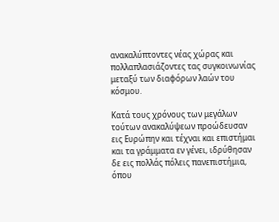ανακαλύπτοντες νέας χώρας και πολλαπλασιάζοντες τας συγκοινωνίας μεταξύ των διαφόρων λαών του κόσμου.

Κατά τους χρόνους των μεγάλων τούτων ανακαλύψεων προώδευσαν εις Ευρώπην και τέχναι και επιστήμαι και τα γράμματα εν γένει, ιδρύθησαν δε εις πολλάς πόλεις πανεπιστήμια, όπου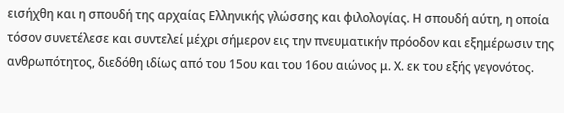εισήχθη και η σπουδή της αρχαίας Ελληνικής γλώσσης και φιλολογίας. Η σπουδή αύτη, η οποία τόσον συνετέλεσε και συντελεί μέχρι σήμερον εις την πνευματικήν πρόοδον και εξημέρωσιν της ανθρωπότητος, διεδόθη ιδίως από του 15ου και του 16ου αιώνος μ. Χ. εκ του εξής γεγονότος.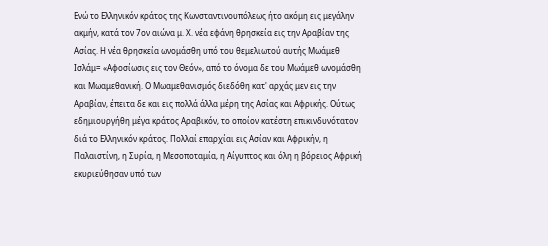Ενώ το Ελληνικόν κράτος της Κωνσταντινουπόλεως ήτο ακόμη εις μεγάλην ακμήν, κατά τον 7ον αιώνα μ. Χ. νέα εφάνη θρησκεία εις την Αραβίαν της Ασίας. Η νέα θρησκεία ωνομάσθη υπό του θεμελιωτού αυτής Μωάμεθ Ισλάμ= «Αφοσίωσις εις τον Θεόν», από το όνομα δε του Μωάμεθ ωνομάσθη και Μωαμεθανική. Ο Μωαμεθανισμός διεδόθη κατ' αρχάς μεν εις την Αραβίαν, έπειτα δε και εις πολλά άλλα μέρη της Ασίας και Αφρικής. Ούτως εδημιουργήθη μέγα κράτος Αραβικόν, το οποίον κατέστη επικινδυνότατον διά το Ελληνικόν κράτος. Πολλαί επαρχίαι εις Ασίαν και Αφρικήν, η Παλαιστίνη, η Συρία, η Μεσοποταμία, η Αίγυπτος και όλη η βόρειος Αφρική εκυριεύθησαν υπό των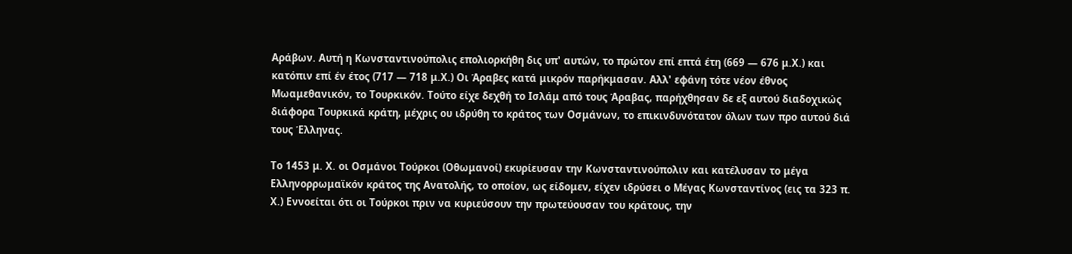Αράβων. Αυτή η Κωνσταντινούπολις επολιορκήθη δις υπ' αυτών, το πρώτον επί επτά έτη (669 — 676 μ.Χ.) και κατόπιν επί έν έτος (717 — 718 μ.Χ.) Οι Άραβες κατά μικρόν παρήκμασαν. Αλλ' εφάνη τότε νέον έθνος Μωαμεθανικόν, το Τουρκικόν. Τούτο είχε δεχθή το Ισλάμ από τους Άραβας, παρήχθησαν δε εξ αυτού διαδοχικώς διάφορα Τουρκικά κράτη, μέχρις ου ιδρύθη το κράτος των Οσμάνων, το επικινδυνότατον όλων των προ αυτού διά τους Έλληνας.

Το 1453 μ. Χ. οι Οσμάνοι Τούρκοι (Οθωμανοί) εκυρίευσαν την Κωνσταντινούπολιν και κατέλυσαν το μέγα Ελληνορρωμαϊκόν κράτος της Ανατολής, το οποίον, ως είδομεν, είχεν ιδρύσει ο Μέγας Κωνσταντίνος (εις τα 323 π. Χ.) Εννοείται ότι οι Τούρκοι πριν να κυριεύσουν την πρωτεύουσαν του κράτους, την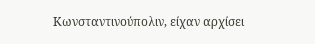Κωνσταντινούπολιν, είχαν αρχίσει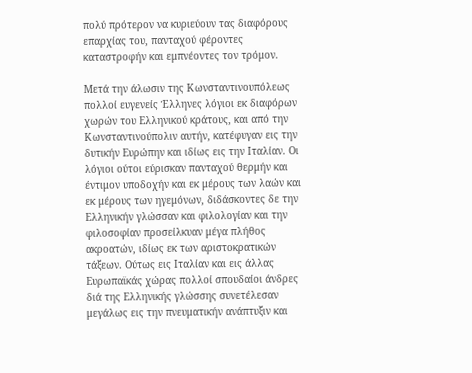πολύ πρότερον να κυριεύουν τας διαφόρους επαρχίας του, πανταχού φέροντες καταστροφήν και εμπνέοντες τον τρόμον.

Μετά την άλωσιν της Κωνσταντινουπόλεως πολλοί ευγενείς Έλληνες λόγιοι εκ διαφόρων χωρών του Ελληνικού κράτους, και από την Κωνσταντινούπολιν αυτήν, κατέφυγαν εις την δυτικήν Ευρώπην και ιδίως εις την Ιταλίαν. Οι λόγιοι ούτοι εύρισκαν πανταχού θερμήν και έντιμον υποδοχήν και εκ μέρους των λαών και εκ μέρους των ηγεμόνων, διδάσκοντες δε την Ελληνικήν γλώσσαν και φιλολογίαν και την φιλοσοφίαν προσείλκυαν μέγα πλήθος ακροατών, ιδίως εκ των αριστοκρατικών τάξεων. Ούτως εις Ιταλίαν και εις άλλας Ευρωπαϊκάς χώρας πολλοί σπουδαίοι άνδρες διά της Ελληνικής γλώσσης συνετέλεσαν μεγάλως εις την πνευματικήν ανάπτυξιν και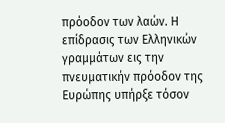πρόοδον των λαών. Η επίδρασις των Ελληνικών γραμμάτων εις την πνευματικήν πρόοδον της Ευρώπης υπήρξε τόσον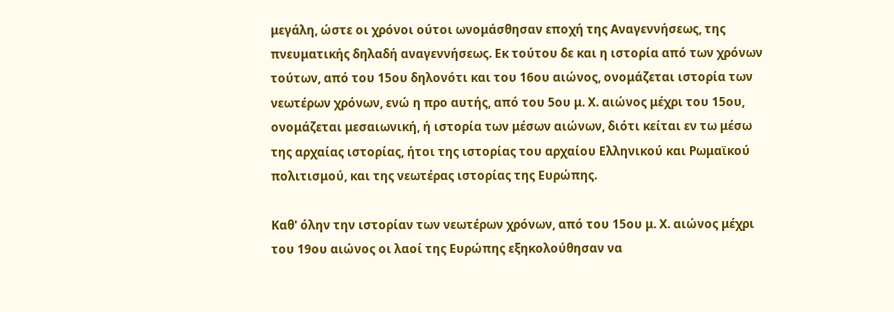μεγάλη, ώστε οι χρόνοι ούτοι ωνομάσθησαν εποχή της Αναγεννήσεως, της πνευματικής δηλαδή αναγεννήσεως. Εκ τούτου δε και η ιστορία από των χρόνων τούτων, από του 15ου δηλονότι και του 16ου αιώνος, ονομάζεται ιστορία των νεωτέρων χρόνων, ενώ η προ αυτής, από του 5ου μ. Χ. αιώνος μέχρι του 15ου, ονομάζεται μεσαιωνική, ή ιστορία των μέσων αιώνων, διότι κείται εν τω μέσω της αρχαίας ιστορίας, ήτοι της ιστορίας του αρχαίου Ελληνικού και Ρωμαϊκού πολιτισμού, και της νεωτέρας ιστορίας της Ευρώπης.

Καθ' όλην την ιστορίαν των νεωτέρων χρόνων, από του 15ου μ. Χ. αιώνος μέχρι του 19ου αιώνος οι λαοί της Ευρώπης εξηκολούθησαν να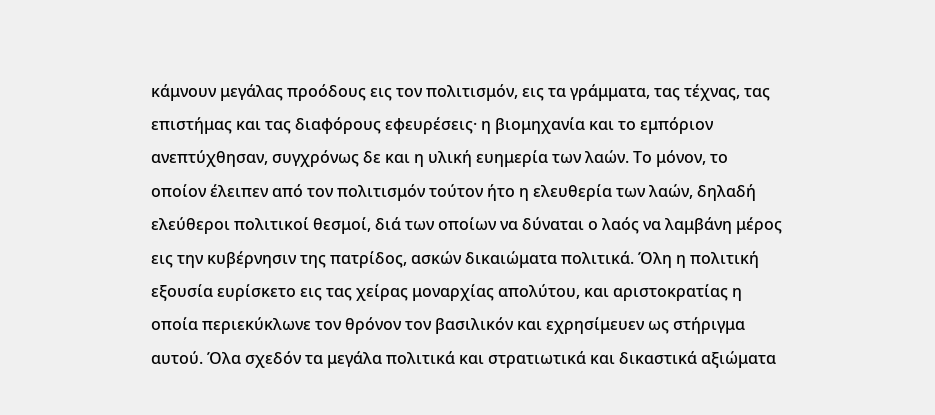κάμνουν μεγάλας προόδους εις τον πολιτισμόν, εις τα γράμματα, τας τέχνας, τας επιστήμας και τας διαφόρους εφευρέσεις· η βιομηχανία και το εμπόριον ανεπτύχθησαν, συγχρόνως δε και η υλική ευημερία των λαών. Το μόνον, το οποίον έλειπεν από τον πολιτισμόν τούτον ήτο η ελευθερία των λαών, δηλαδή ελεύθεροι πολιτικοί θεσμοί, διά των οποίων να δύναται ο λαός να λαμβάνη μέρος εις την κυβέρνησιν της πατρίδος, ασκών δικαιώματα πολιτικά. Όλη η πολιτική εξουσία ευρίσκετο εις τας χείρας μοναρχίας απολύτου, και αριστοκρατίας η οποία περιεκύκλωνε τον θρόνον τον βασιλικόν και εχρησίμευεν ως στήριγμα αυτού. Όλα σχεδόν τα μεγάλα πολιτικά και στρατιωτικά και δικαστικά αξιώματα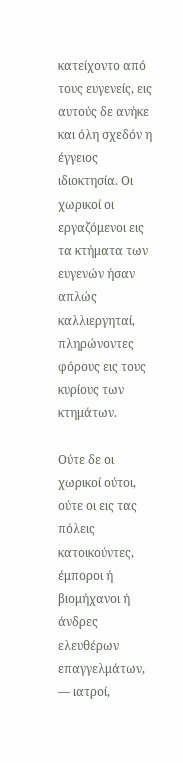κατείχοντο από τους ευγενείς, εις αυτούς δε ανήκε και όλη σχεδόν η έγγειος ιδιοκτησία. Οι χωρικοί οι εργαζόμενοι εις τα κτήματα των ευγενών ήσαν απλώς καλλιεργηταί, πληρώνοντες φόρους εις τους κυρίους των κτημάτων.

Ούτε δε οι χωρικοί ούτοι, ούτε οι εις τας πόλεις κατοικούντες, έμποροι ή βιομήχανοι ή άνδρες ελευθέρων επαγγελμάτων, — ιατροί,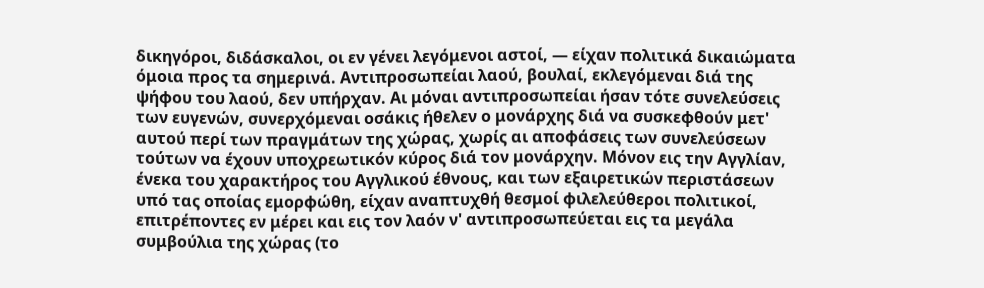δικηγόροι, διδάσκαλοι, οι εν γένει λεγόμενοι αστοί, — είχαν πολιτικά δικαιώματα όμοια προς τα σημερινά. Αντιπροσωπείαι λαού, βουλαί, εκλεγόμεναι διά της ψήφου του λαού, δεν υπήρχαν. Αι μόναι αντιπροσωπείαι ήσαν τότε συνελεύσεις των ευγενών, συνερχόμεναι οσάκις ήθελεν ο μονάρχης διά να συσκεφθούν μετ' αυτού περί των πραγμάτων της χώρας, χωρίς αι αποφάσεις των συνελεύσεων τούτων να έχουν υποχρεωτικόν κύρος διά τον μονάρχην. Μόνον εις την Αγγλίαν, ένεκα του χαρακτήρος του Αγγλικού έθνους, και των εξαιρετικών περιστάσεων υπό τας οποίας εμορφώθη, είχαν αναπτυχθή θεσμοί φιλελεύθεροι πολιτικοί, επιτρέποντες εν μέρει και εις τον λαόν ν' αντιπροσωπεύεται εις τα μεγάλα συμβούλια της χώρας (το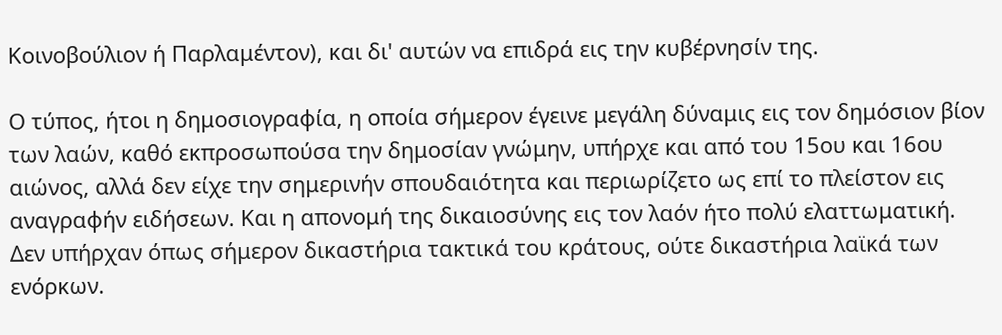Κοινοβούλιον ή Παρλαμέντον), και δι' αυτών να επιδρά εις την κυβέρνησίν της.

Ο τύπος, ήτοι η δημοσιογραφία, η οποία σήμερον έγεινε μεγάλη δύναμις εις τον δημόσιον βίον των λαών, καθό εκπροσωπούσα την δημοσίαν γνώμην, υπήρχε και από του 15ου και 16ου αιώνος, αλλά δεν είχε την σημερινήν σπουδαιότητα και περιωρίζετο ως επί το πλείστον εις αναγραφήν ειδήσεων. Και η απονομή της δικαιοσύνης εις τον λαόν ήτο πολύ ελαττωματική. Δεν υπήρχαν όπως σήμερον δικαστήρια τακτικά του κράτους, ούτε δικαστήρια λαϊκά των ενόρκων.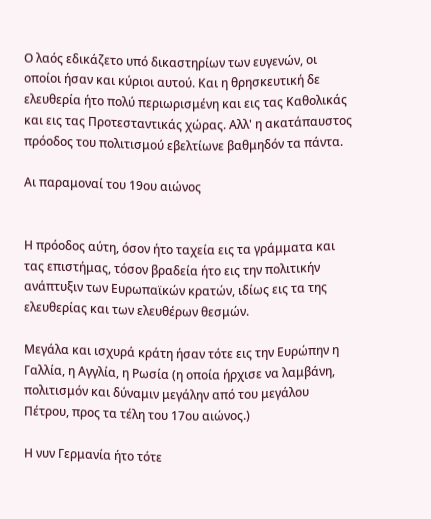Ο λαός εδικάζετο υπό δικαστηρίων των ευγενών, οι οποίοι ήσαν και κύριοι αυτού. Και η θρησκευτική δε ελευθερία ήτο πολύ περιωρισμένη και εις τας Καθολικάς και εις τας Προτεσταντικάς χώρας. Αλλ' η ακατάπαυστος πρόοδος του πολιτισμού εβελτίωνε βαθμηδόν τα πάντα.

Aι παραμοναί του 19ου αιώνος


Η πρόοδος αύτη, όσον ήτο ταχεία εις τα γράμματα και τας επιστήμας, τόσον βραδεία ήτο εις την πολιτικήν ανάπτυξιν των Ευρωπαϊκών κρατών, ιδίως εις τα της ελευθερίας και των ελευθέρων θεσμών.

Μεγάλα και ισχυρά κράτη ήσαν τότε εις την Ευρώπην η Γαλλία, η Αγγλία, η Ρωσία (η οποία ήρχισε να λαμβάνη, πολιτισμόν και δύναμιν μεγάλην από του μεγάλου Πέτρου, προς τα τέλη του 17ου αιώνος.)

Η νυν Γερμανία ήτο τότε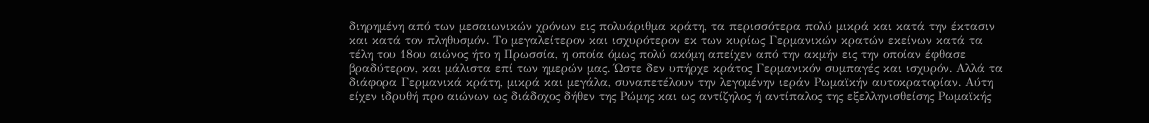διηρημένη από των μεσαιωνικών χρόνων εις πολυάριθμα κράτη, τα περισσότερα πολύ μικρά και κατά την έκτασιν και κατά τον πληθυσμόν. Το μεγαλείτερον και ισχυρότερον εκ των κυρίως Γερμανικών κρατών εκείνων κατά τα τέλη του 18ου αιώνος ήτο η Πρωσσία, η οποία όμως πολύ ακόμη απείχεν από την ακμήν εις την οποίαν έφθασε βραδύτερον, και μάλιστα επί των ημερών μας. Ώστε δεν υπήρχε κράτος Γερμανικόν συμπαγές και ισχυρόν. Αλλά τα διάφορα Γερμανικά κράτη, μικρά και μεγάλα, συναπετέλουν την λεγομένην ιεράν Ρωμαϊκήν αυτοκρατορίαν. Αύτη είχεν ιδρυθή προ αιώνων ως διάδοχος δήθεν της Ρώμης και ως αντίζηλος ή αντίπαλος της εξελληνισθείσης Ρωμαϊκής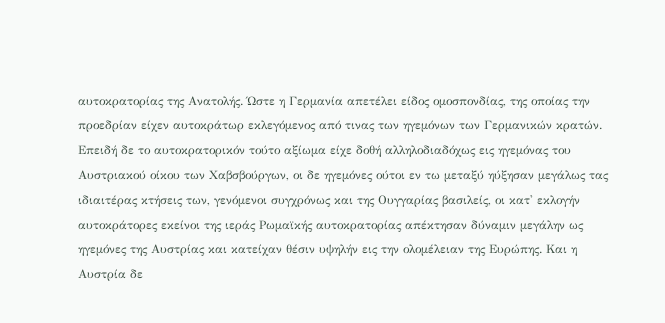αυτοκρατορίας της Ανατολής. Ώστε η Γερμανία απετέλει είδος ομοσπονδίας, της οποίας την προεδρίαν είχεν αυτοκράτωρ εκλεγόμενος από τινας των ηγεμόνων των Γερμανικών κρατών. Επειδή δε το αυτοκρατορικόν τούτο αξίωμα είχε δοθή αλληλοδιαδόχως εις ηγεμόνας του Αυστριακού οίκου των Χαβσβούργων, οι δε ηγεμόνες ούτοι εν τω μεταξύ ηύξησαν μεγάλως τας ιδιαιτέρας κτήσεις των, γενόμενοι συγχρόνως και της Ουγγαρίας βασιλείς, οι κατ' εκλογήν αυτοκράτορες εκείνοι της ιεράς Ρωμαϊκής αυτοκρατορίας απέκτησαν δύναμιν μεγάλην ως ηγεμόνες της Αυστρίας και κατείχαν θέσιν υψηλήν εις την ολομέλειαν της Ευρώπης. Και η Αυστρία δε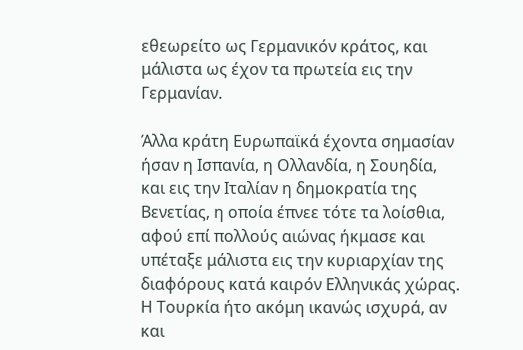εθεωρείτο ως Γερμανικόν κράτος, και μάλιστα ως έχον τα πρωτεία εις την Γερμανίαν.

Άλλα κράτη Ευρωπαϊκά έχοντα σημασίαν ήσαν η Ισπανία, η Ολλανδία, η Σουηδία, και εις την Ιταλίαν η δημοκρατία της Βενετίας, η οποία έπνεε τότε τα λοίσθια, αφού επί πολλούς αιώνας ήκμασε και υπέταξε μάλιστα εις την κυριαρχίαν της διαφόρους κατά καιρόν Ελληνικάς χώρας. Η Τουρκία ήτο ακόμη ικανώς ισχυρά, αν και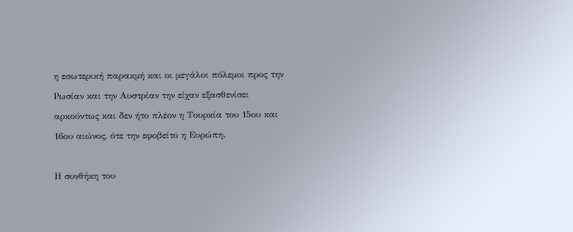η εσωτερική παρακμή και οι μεγάλοι πόλεμοι προς την Ρωσίαν και την Αυστρίαν την είχαν εξασθενίσει αρκούντως και δεν ήτο πλέον η Τουρκία του 15ου και 16ου αιώνος, ότε την εφοβείτο η Ευρώπη.

Η συνθήκη του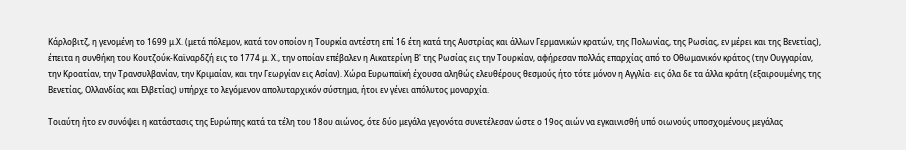Κάρλοβιτζ, η γενομένη το 1699 μ.Χ. (μετά πόλεμον, κατά τον οποίον η Τουρκία αντέστη επί 16 έτη κατά της Αυστρίας και άλλων Γερμανικών κρατών, της Πολωνίας, της Ρωσίας, εν μέρει και της Βενετίας), έπειτα η συνθήκη του Κουτζούκ-Καϊναρδζή εις το 1774 μ. Χ., την οποίαν επέβαλεν η Αικατερίνη Β' της Ρωσίας εις την Τουρκίαν, αφήρεσαν πολλάς επαρχίας από το Οθωμανικόν κράτος (την Ουγγαρίαν, την Κροατίαν, την Τρανσυλβανίαν, την Κριμαίαν, και την Γεωργίαν εις Ασίαν). Χώρα Ευρωπαϊκή έχουσα αληθώς ελευθέρους θεσμούς ήτο τότε μόνον η Αγγλία· εις όλα δε τα άλλα κράτη (εξαιρουμένης της Βενετίας, Ολλανδίας και Ελβετίας) υπήρχε το λεγόμενον απολυταρχικόν σύστημα, ήτοι εν γένει απόλυτος μοναρχία.

Τοιαύτη ήτο εν συνόψει η κατάστασις της Ευρώπης κατά τα τέλη του 18ου αιώνος, ότε δύο μεγάλα γεγονότα συνετέλεσαν ώστε ο 19ος αιών να εγκαινισθή υπό οιωνούς υποσχομένους μεγάλας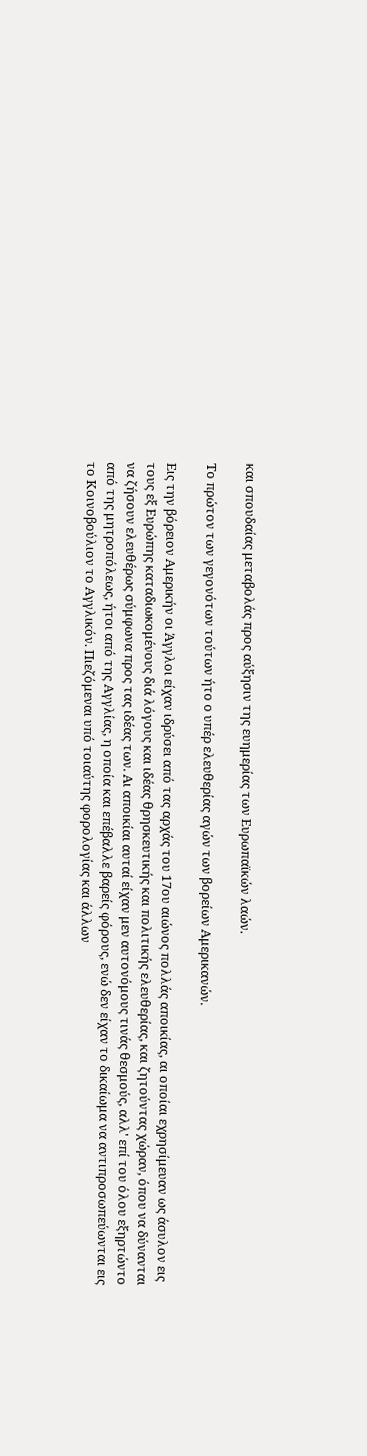και σπουδαίας μεταβολάς προς αύξησιν της ευημερίας των Ευρωπαϊκών λαών.

Το πρώτον των γεγονότων τούτων ήτο ο υπέρ ελευθερίας αγών των βορείων Αμερικανών.

Εις την βόρειον Αμερικήν οι Άγγλοι είχαν ιδρύσει από τας αρχάς του 17ου αιώνος πολλάς αποικίας, αι οποίαι εχρησίμευαν ως άσυλον εις τους εξ Ευρώπης καταδιωκομένους διά λόγους και ιδέας θρησκευτικής και πολιτικής ελευθερίας, και ζητούντας χώραν, όπου να δύνανται να ζήσουν ελευθέρως σύμφωνα προς τας ιδέας των. Αι αποικίαι αυταί είχαν μεν αυτονόμους τινάς θεσμούς, αλλ' επί του όλου εξηρτώντο από της μητροπόλεως, ήτοι από της Αγγλίας, η οποία και επέβαλλε βαρείς φόρους, ενώ δεν είχαν το δικαίωμα να αντιπροσωπεύωνται εις το Κοινοβούλιον το Αγγλικόν. Πιεζόμεναι υπό τοιαύτης φορολογίας και άλλων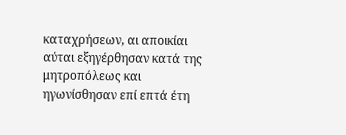καταχρήσεων, αι αποικίαι αύται εξηγέρθησαν κατά της μητροπόλεως και ηγωνίσθησαν επί επτά έτη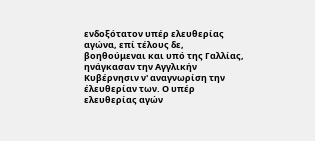ενδοξότατον υπέρ ελευθερίας αγώνα, επί τέλους δε, βοηθούμεναι και υπό της Γαλλίας, ηνάγκασαν την Αγγλικήν Κυβέρνησιν ν' αναγνωρίση την έλευθερίαν των. Ο υπέρ ελευθερίας αγών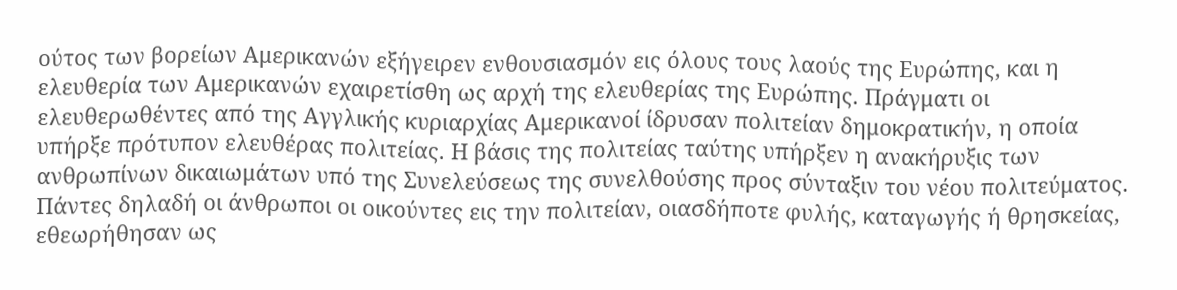ούτος των βορείων Αμερικανών εξήγειρεν ενθουσιασμόν εις όλους τους λαούς της Ευρώπης, και η ελευθερία των Αμερικανών εχαιρετίσθη ως αρχή της ελευθερίας της Ευρώπης. Πράγματι οι ελευθερωθέντες από της Αγγλικής κυριαρχίας Αμερικανοί ίδρυσαν πολιτείαν δημοκρατικήν, η οποία υπήρξε πρότυπον ελευθέρας πολιτείας. Η βάσις της πολιτείας ταύτης υπήρξεν η ανακήρυξις των ανθρωπίνων δικαιωμάτων υπό της Συνελεύσεως της συνελθούσης προς σύνταξιν του νέου πολιτεύματος. Πάντες δηλαδή οι άνθρωποι οι οικούντες εις την πολιτείαν, οιασδήποτε φυλής, καταγωγής ή θρησκείας, εθεωρήθησαν ως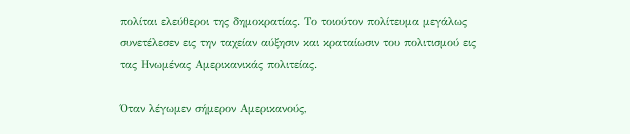πολίται ελεύθεροι της δημοκρατίας. Το τοιούτον πολίτευμα μεγάλως συνετέλεσεν εις την ταχείαν αύξησιν και κραταίωσιν του πολιτισμού εις τας Ηνωμένας Αμερικανικάς πολιτείας.

Όταν λέγωμεν σήμερον Αμερικανούς,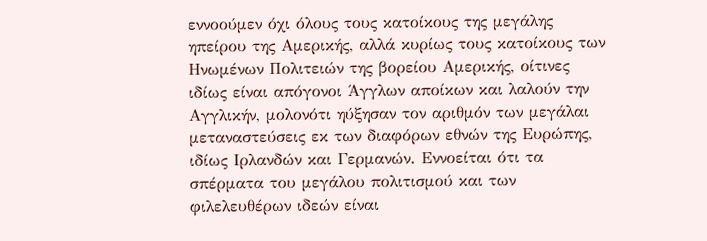εννοούμεν όχι όλους τους κατοίκους της μεγάλης ηπείρου της Αμερικής, αλλά κυρίως τους κατοίκους των Ηνωμένων Πολιτειών της βορείου Αμερικής, οίτινες ιδίως είναι απόγονοι Άγγλων αποίκων και λαλούν την Αγγλικήν, μολονότι ηύξησαν τον αριθμόν των μεγάλαι μεταναστεύσεις εκ των διαφόρων εθνών της Ευρώπης, ιδίως Ιρλανδών και Γερμανών. Εννοείται ότι τα σπέρματα του μεγάλου πολιτισμού και των φιλελευθέρων ιδεών είναι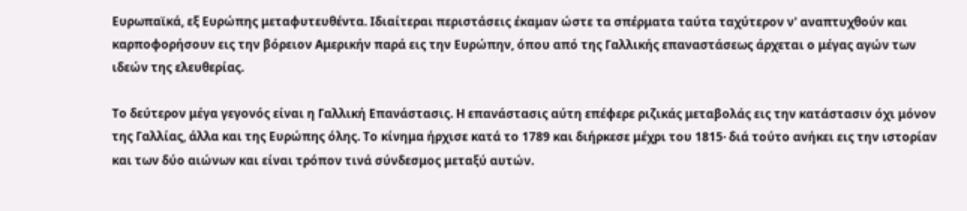Ευρωπαϊκά, εξ Ευρώπης μεταφυτευθέντα. Ιδιαίτεραι περιστάσεις έκαμαν ώστε τα σπέρματα ταύτα ταχύτερον ν' αναπτυχθούν και καρποφορήσουν εις την βόρειον Αμερικήν παρά εις την Ευρώπην, όπου από της Γαλλικής επαναστάσεως άρχεται ο μέγας αγών των ιδεών της ελευθερίας.

Το δεύτερον μέγα γεγονός είναι η Γαλλική Επανάστασις. Η επανάστασις αύτη επέφερε ριζικάς μεταβολάς εις την κατάστασιν όχι μόνον της Γαλλίας, άλλα και της Ευρώπης όλης. Το κίνημα ήρχισε κατά το 1789 και διήρκεσε μέχρι του 1815· διά τούτο ανήκει εις την ιστορίαν και των δύο αιώνων και είναι τρόπον τινά σύνδεσμος μεταξύ αυτών.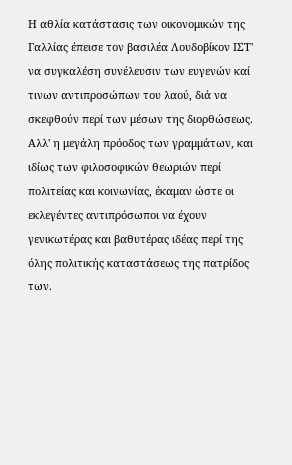Η αθλία κατάστασις των οικονομικών της Γαλλίας έπεισε τον βασιλέα Λουδοβίκον ΙΣΤ' να συγκαλέση συνέλευσιν των ευγενών καί τινων αντιπροσώπων του λαού, διά να σκεφθούν περί των μέσων της διορθώσεως. Αλλ' η μεγάλη πρόοδος των γραμμάτων, και ιδίως των φιλοσοφικών θεωριών περί πολιτείας και κοινωνίας, έκαμαν ώστε οι εκλεγέντες αντιπρόσωποι να έχουν γενικωτέρας και βαθυτέρας ιδέας περί της όλης πολιτικής καταστάσεως της πατρίδος των.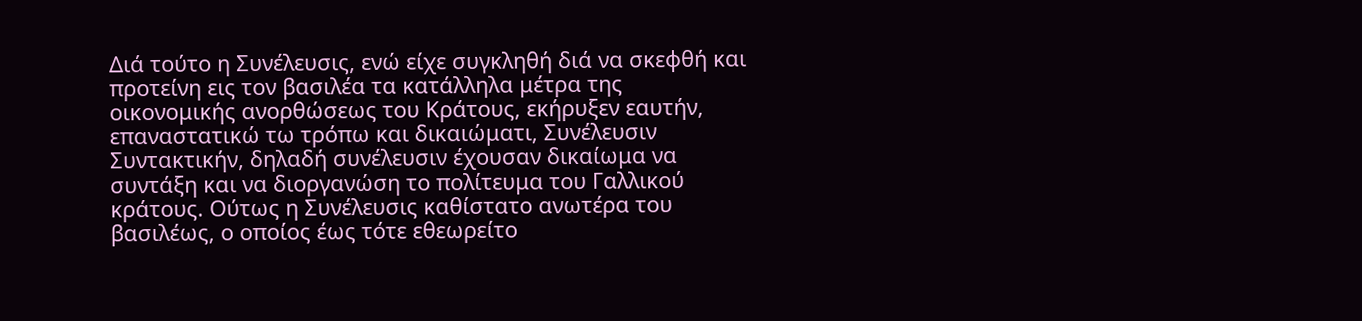Διά τούτο η Συνέλευσις, ενώ είχε συγκληθή διά να σκεφθή και προτείνη εις τον βασιλέα τα κατάλληλα μέτρα της οικονομικής ανορθώσεως του Κράτους, εκήρυξεν εαυτήν, επαναστατικώ τω τρόπω και δικαιώματι, Συνέλευσιν Συντακτικήν, δηλαδή συνέλευσιν έχουσαν δικαίωμα να συντάξη και να διοργανώση το πολίτευμα του Γαλλικού κράτους. Ούτως η Συνέλευσις καθίστατο ανωτέρα του βασιλέως, ο οποίος έως τότε εθεωρείτο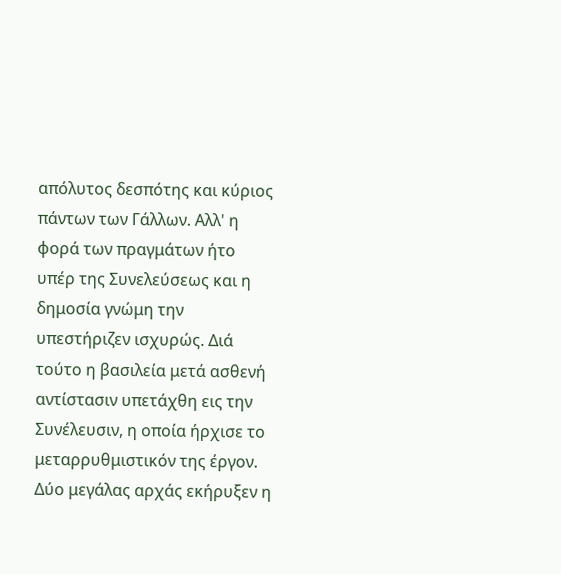απόλυτος δεσπότης και κύριος πάντων των Γάλλων. Αλλ' η φορά των πραγμάτων ήτο υπέρ της Συνελεύσεως και η δημοσία γνώμη την υπεστήριζεν ισχυρώς. Διά τούτο η βασιλεία μετά ασθενή αντίστασιν υπετάχθη εις την Συνέλευσιν, η οποία ήρχισε το μεταρρυθμιστικόν της έργον. Δύο μεγάλας αρχάς εκήρυξεν η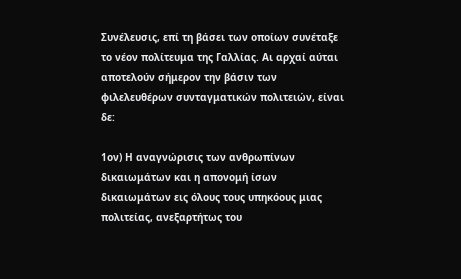Συνέλευσις, επί τη βάσει των οποίων συνέταξε το νέον πολίτευμα της Γαλλίας. Αι αρχαί αύται αποτελούν σήμερον την βάσιν των φιλελευθέρων συνταγματικών πολιτειών, είναι δε:

1ον) Η αναγνώρισις των ανθρωπίνων δικαιωμάτων και η απονομή ίσων δικαιωμάτων εις όλους τους υπηκόους μιας πολιτείας, ανεξαρτήτως του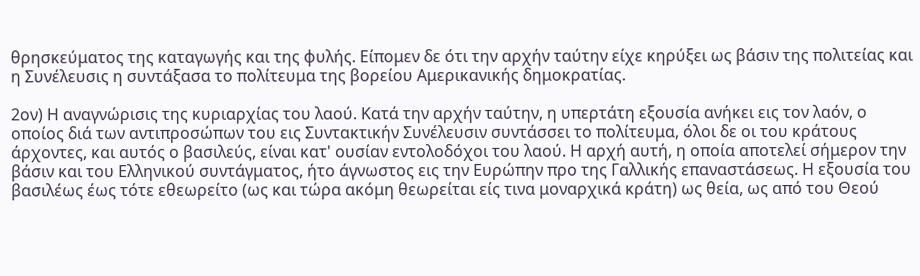θρησκεύματος της καταγωγής και της φυλής. Είπομεν δε ότι την αρχήν ταύτην είχε κηρύξει ως βάσιν της πολιτείας και η Συνέλευσις η συντάξασα το πολίτευμα της βορείου Αμερικανικής δημοκρατίας.

2ον) Η αναγνώρισις της κυριαρχίας του λαού. Κατά την αρχήν ταύτην, η υπερτάτη εξουσία ανήκει εις τον λαόν, ο οποίος διά των αντιπροσώπων του εις Συντακτικήν Συνέλευσιν συντάσσει το πολίτευμα, όλοι δε οι του κράτους άρχοντες, και αυτός ο βασιλεύς, είναι κατ' ουσίαν εντολοδόχοι του λαού. Η αρχή αυτή, η οποία αποτελεί σήμερον την βάσιν και του Ελληνικού συντάγματος, ήτο άγνωστος εις την Ευρώπην προ της Γαλλικής επαναστάσεως. Η εξουσία του βασιλέως έως τότε εθεωρείτο (ως και τώρα ακόμη θεωρείται είς τινα μοναρχικά κράτη) ως θεία, ως από του Θεού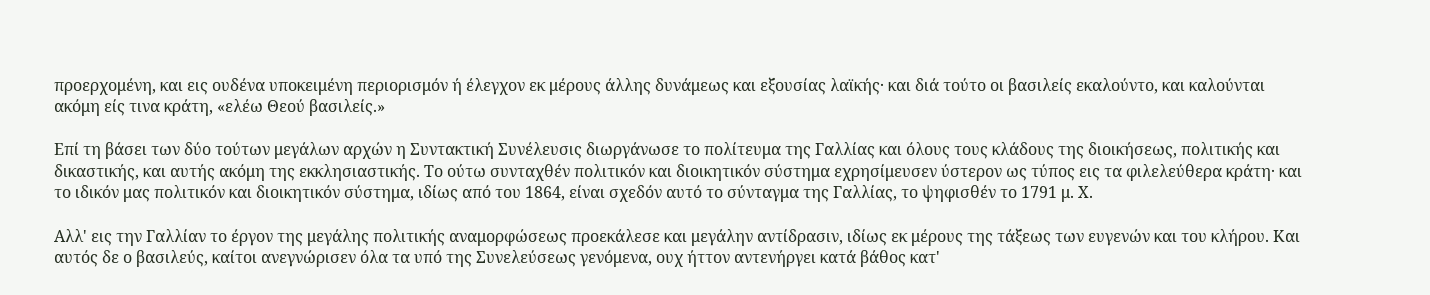προερχομένη, και εις ουδένα υποκειμένη περιορισμόν ή έλεγχον εκ μέρους άλλης δυνάμεως και εξουσίας λαϊκής· και διά τούτο οι βασιλείς εκαλούντο, και καλούνται ακόμη είς τινα κράτη, «ελέω Θεού βασιλείς.»

Επί τη βάσει των δύο τούτων μεγάλων αρχών η Συντακτική Συνέλευσις διωργάνωσε το πολίτευμα της Γαλλίας και όλους τους κλάδους της διοικήσεως, πολιτικής και δικαστικής, και αυτής ακόμη της εκκλησιαστικής. Το ούτω συνταχθέν πολιτικόν και διοικητικόν σύστημα εχρησίμευσεν ύστερον ως τύπος εις τα φιλελεύθερα κράτη· και το ιδικόν μας πολιτικόν και διοικητικόν σύστημα, ιδίως από του 1864, είναι σχεδόν αυτό το σύνταγμα της Γαλλίας, το ψηφισθέν το 1791 μ. Χ.

Αλλ' εις την Γαλλίαν το έργον της μεγάλης πολιτικής αναμορφώσεως προεκάλεσε και μεγάλην αντίδρασιν, ιδίως εκ μέρους της τάξεως των ευγενών και του κλήρου. Και αυτός δε ο βασιλεύς, καίτοι ανεγνώρισεν όλα τα υπό της Συνελεύσεως γενόμενα, ουχ ήττον αντενήργει κατά βάθος κατ'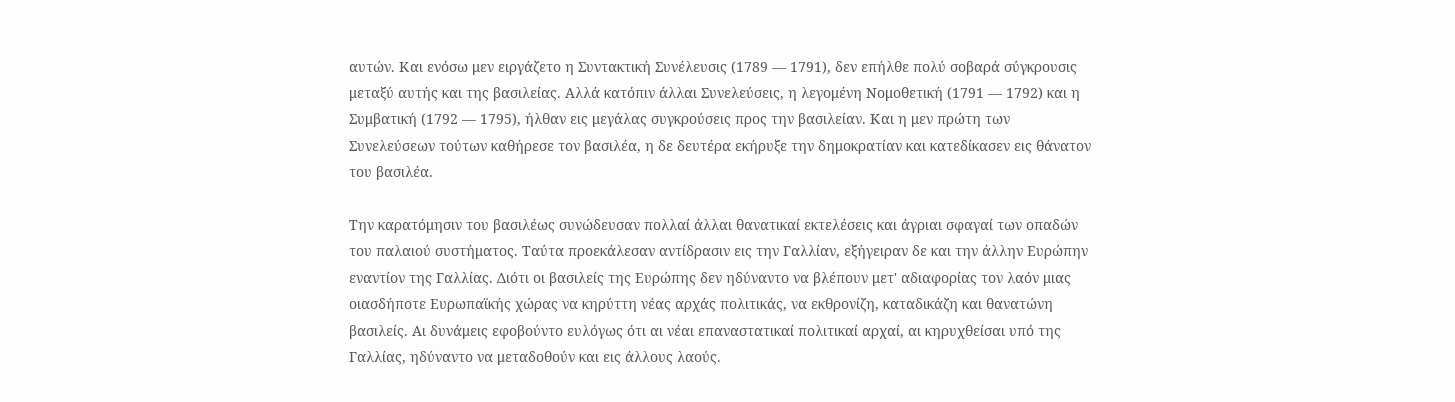αυτών. Και ενόσω μεν ειργάζετο η Συντακτική Συνέλευσις (1789 — 1791), δεν επήλθε πολύ σοβαρά σύγκρουσις μεταξύ αυτής και της βασιλείας. Αλλά κατόπιν άλλαι Συνελεύσεις, η λεγομένη Νομοθετική (1791 — 1792) και η Συμβατική (1792 — 1795), ήλθαν εις μεγάλας συγκρούσεις προς την βασιλείαν. Και η μεν πρώτη των Συνελεύσεων τούτων καθήρεσε τον βασιλέα, η δε δευτέρα εκήρυξε την δημοκρατίαν και κατεδίκασεν εις θάνατον του βασιλέα.

Την καρατόμησιν του βασιλέως συνώδευσαν πολλαί άλλαι θανατικαί εκτελέσεις και άγριαι σφαγαί των οπαδών του παλαιού συστήματος. Ταύτα προεκάλεσαν αντίδρασιν εις την Γαλλίαν, εξήγειραν δε και την άλλην Ευρώπην εναντίον της Γαλλίας. Διότι οι βασιλείς της Ευρώπης δεν ηδύναντο να βλέπουν μετ' αδιαφορίας τον λαόν μιας οιασδήποτε Ευρωπαϊκής χώρας να κηρύττη νέας αρχάς πολιτικάς, να εκθρονίζη, καταδικάζη και θανατώνη βασιλείς. Αι δυνάμεις εφοβούντο ευλόγως ότι αι νέαι επαναστατικαί πολιτικαί αρχαί, αι κηρυχθείσαι υπό της Γαλλίας, ηδύναντο να μεταδοθούν και εις άλλους λαούς.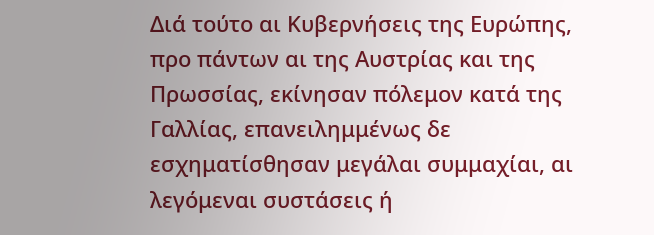Διά τούτο αι Κυβερνήσεις της Ευρώπης, προ πάντων αι της Αυστρίας και της Πρωσσίας, εκίνησαν πόλεμον κατά της Γαλλίας, επανειλημμένως δε εσχηματίσθησαν μεγάλαι συμμαχίαι, αι λεγόμεναι συστάσεις ή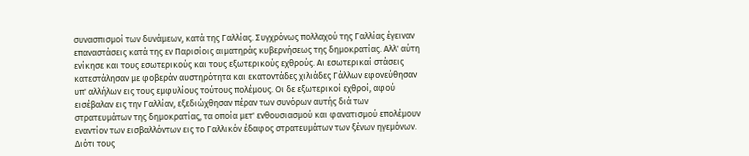συνασπισμοί των δυνάμεων, κατά της Γαλλίας. Συγχρόνως πολλαχού της Γαλλίας έγειναν επαναστάσεις κατά της εν Παρισίοις αιματηράς κυβερνήσεως της δημοκρατίας. Αλλ' αύτη ενίκησε και τους εσωτερικούς και τους εξωτερικούς εχθρούς. Αι εσωτερικαί στάσεις κατεστάλησαν με φοβεράν αυστηρότητα και εκατοντάδες χιλιάδες Γάλλων εφονεύθησαν υπ' αλλήλων εις τους εμφυλίους τούτους πολέμους. Οι δε εξωτερικοί εχθροί, αφού εισέβαλαν εις την Γαλλίαν, εξεδιώχθησαν πέραν των συνόρων αυτής διά των στρατευμάτων της δημοκρατίας, τα οποία μετ' ενθουσιασμού και φανατισμού επολέμουν εναντίον των εισβαλλόντων εις το Γαλλικόν έδαφος στρατευμάτων των ξένων ηγεμόνων. Διότι τους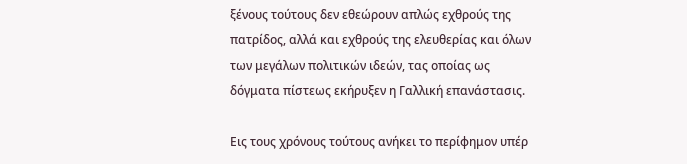ξένους τούτους δεν εθεώρουν απλώς εχθρούς της πατρίδος, αλλά και εχθρούς της ελευθερίας και όλων των μεγάλων πολιτικών ιδεών, τας οποίας ως δόγματα πίστεως εκήρυξεν η Γαλλική επανάστασις.

Εις τους χρόνους τούτους ανήκει το περίφημον υπέρ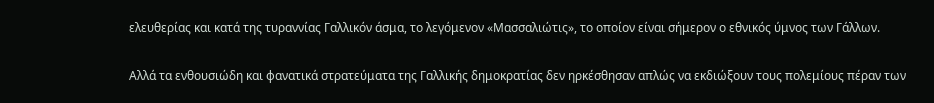ελευθερίας και κατά της τυραννίας Γαλλικόν άσμα, το λεγόμενον «Μασσαλιώτις», το οποίον είναι σήμερον ο εθνικός ύμνος των Γάλλων.

Αλλά τα ενθουσιώδη και φανατικά στρατεύματα της Γαλλικής δημοκρατίας δεν ηρκέσθησαν απλώς να εκδιώξουν τους πολεμίους πέραν των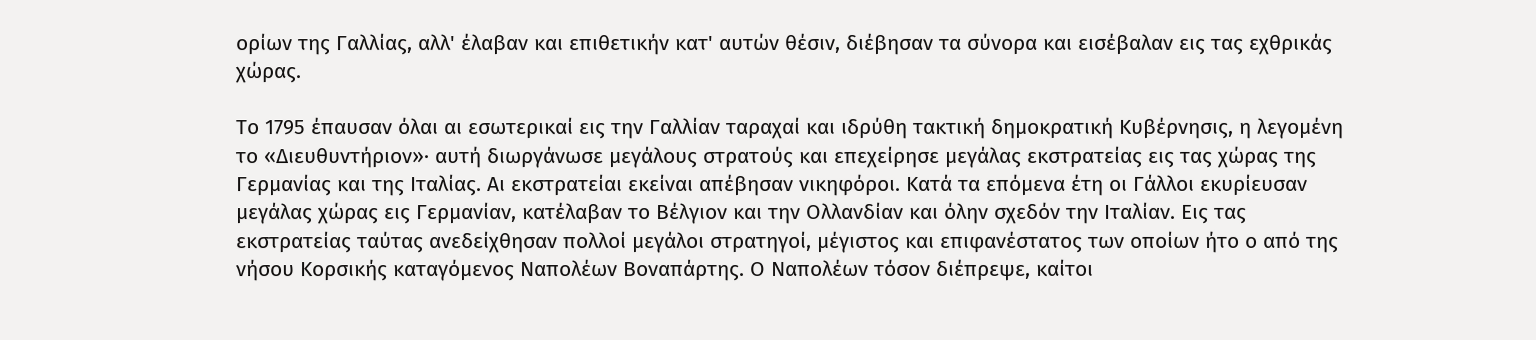ορίων της Γαλλίας, αλλ' έλαβαν και επιθετικήν κατ' αυτών θέσιν, διέβησαν τα σύνορα και εισέβαλαν εις τας εχθρικάς χώρας.

Το 1795 έπαυσαν όλαι αι εσωτερικαί εις την Γαλλίαν ταραχαί και ιδρύθη τακτική δημοκρατική Κυβέρνησις, η λεγομένη το «Διευθυντήριον»· αυτή διωργάνωσε μεγάλους στρατούς και επεχείρησε μεγάλας εκστρατείας εις τας χώρας της Γερμανίας και της Ιταλίας. Αι εκστρατείαι εκείναι απέβησαν νικηφόροι. Κατά τα επόμενα έτη οι Γάλλοι εκυρίευσαν μεγάλας χώρας εις Γερμανίαν, κατέλαβαν το Βέλγιον και την Ολλανδίαν και όλην σχεδόν την Ιταλίαν. Εις τας εκστρατείας ταύτας ανεδείχθησαν πολλοί μεγάλοι στρατηγοί, μέγιστος και επιφανέστατος των οποίων ήτο ο από της νήσου Κορσικής καταγόμενος Ναπολέων Βοναπάρτης. Ο Ναπολέων τόσον διέπρεψε, καίτοι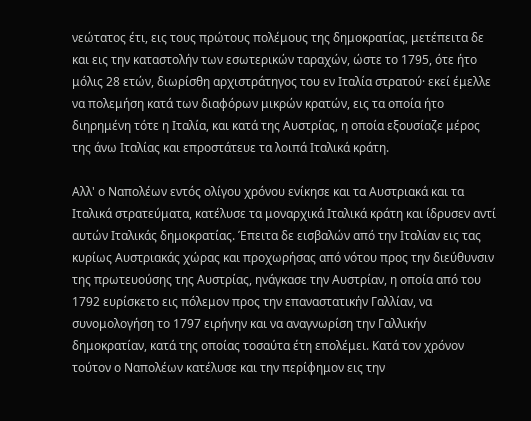νεώτατος έτι, εις τους πρώτους πολέμους της δημοκρατίας, μετέπειτα δε και εις την καταστολήν των εσωτερικών ταραχών, ώστε το 1795, ότε ήτο μόλις 28 ετών, διωρίσθη αρχιστράτηγος του εν Ιταλία στρατού· εκεί έμελλε να πολεμήση κατά των διαφόρων μικρών κρατών, εις τα οποία ήτο διηρημένη τότε η Ιταλία, και κατά της Αυστρίας, η οποία εξουσίαζε μέρος της άνω Ιταλίας και επροστάτευε τα λοιπά Ιταλικά κράτη.

Αλλ' ο Ναπολέων εντός ολίγου χρόνου ενίκησε και τα Αυστριακά και τα Ιταλικά στρατεύματα, κατέλυσε τα μοναρχικά Ιταλικά κράτη και ίδρυσεν αντί αυτών Ιταλικάς δημοκρατίας. Έπειτα δε εισβαλών από την Ιταλίαν εις τας κυρίως Αυστριακάς χώρας και προχωρήσας από νότου προς την διεύθυνσιν της πρωτευούσης της Αυστρίας, ηνάγκασε την Αυστρίαν, η οποία από του 1792 ευρίσκετο εις πόλεμον προς την επαναστατικήν Γαλλίαν, να συνομολογήση το 1797 ειρήνην και να αναγνωρίση την Γαλλικήν δημοκρατίαν, κατά της οποίας τοσαύτα έτη επολέμει. Κατά τον χρόνον τούτον ο Ναπολέων κατέλυσε και την περίφημον εις την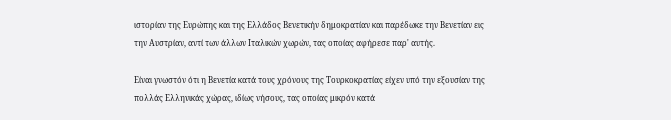ιστορίαν της Ευρώπης και της Ελλάδος Βενετικήν δημοκρατίαν και παρέδωκε την Βενετίαν εις την Αυστρίαν, αντί των άλλων Ιταλικών χωρών, τας οποίας αφήρεσε παρ' αυτής.

Είναι γνωστόν ότι η Βενετία κατά τους χρόνους της Τουρκοκρατίας είχεν υπό την εξουσίαν της πολλάς Ελληνικάς χώρας, ιδίως νήσους, τας οποίας μικρόν κατά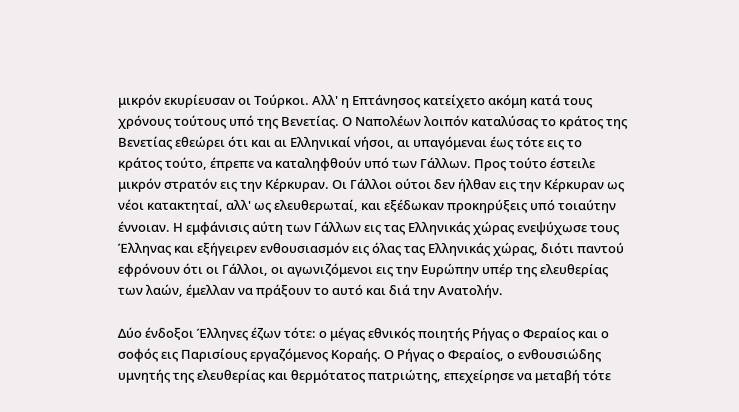μικρόν εκυρίευσαν οι Τούρκοι. Αλλ' η Επτάνησος κατείχετο ακόμη κατά τους χρόνους τούτους υπό της Βενετίας. Ο Ναπολέων λοιπόν καταλύσας το κράτος της Βενετίας εθεώρει ότι και αι Ελληνικαί νήσοι, αι υπαγόμεναι έως τότε εις το κράτος τούτο, έπρεπε να καταληφθούν υπό των Γάλλων. Προς τούτο έστειλε μικρόν στρατόν εις την Κέρκυραν. Οι Γάλλοι ούτοι δεν ήλθαν εις την Κέρκυραν ως νέοι κατακτηταί, αλλ' ως ελευθερωταί, και εξέδωκαν προκηρύξεις υπό τοιαύτην έννοιαν. Η εμφάνισις αύτη των Γάλλων εις τας Ελληνικάς χώρας ενεψύχωσε τους Έλληνας και εξήγειρεν ενθουσιασμόν εις όλας τας Ελληνικάς χώρας, διότι παντού εφρόνουν ότι οι Γάλλοι, οι αγωνιζόμενοι εις την Ευρώπην υπέρ της ελευθερίας των λαών, έμελλαν να πράξουν το αυτό και διά την Ανατολήν.

Δύο ένδοξοι Έλληνες έζων τότε: ο μέγας εθνικός ποιητής Ρήγας ο Φεραίος και ο σοφός εις Παρισίους εργαζόμενος Κοραής. Ο Ρήγας ο Φεραίος, ο ενθουσιώδης υμνητής της ελευθερίας και θερμότατος πατριώτης, επεχείρησε να μεταβή τότε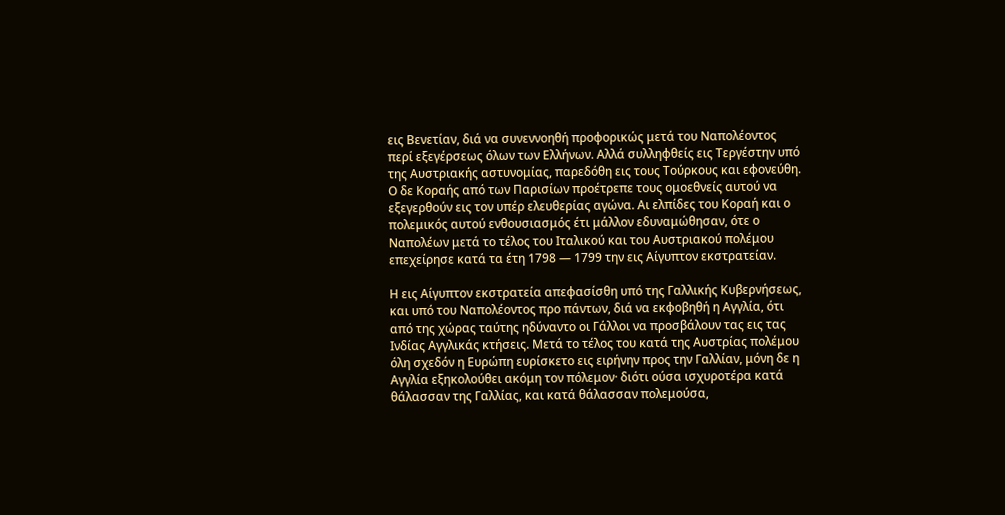εις Βενετίαν, διά να συνεννοηθή προφορικώς μετά του Ναπολέοντος περί εξεγέρσεως όλων των Ελλήνων. Αλλά συλληφθείς εις Τεργέστην υπό της Αυστριακής αστυνομίας, παρεδόθη εις τους Τούρκους και εφονεύθη. Ο δε Κοραής από των Παρισίων προέτρεπε τους ομοεθνείς αυτού να εξεγερθούν εις τον υπέρ ελευθερίας αγώνα. Αι ελπίδες του Κοραή και ο πολεμικός αυτού ενθουσιασμός έτι μάλλον εδυναμώθησαν, ότε ο Ναπολέων μετά το τέλος του Ιταλικού και του Αυστριακού πολέμου επεχείρησε κατά τα έτη 1798 — 1799 την εις Αίγυπτον εκστρατείαν.

Η εις Αίγυπτον εκστρατεία απεφασίσθη υπό της Γαλλικής Κυβερνήσεως, και υπό του Ναπολέοντος προ πάντων, διά να εκφοβηθή η Αγγλία, ότι από της χώρας ταύτης ηδύναντο οι Γάλλοι να προσβάλουν τας εις τας Ινδίας Αγγλικάς κτήσεις. Μετά το τέλος του κατά της Αυστρίας πολέμου όλη σχεδόν η Ευρώπη ευρίσκετο εις ειρήνην προς την Γαλλίαν, μόνη δε η Αγγλία εξηκολούθει ακόμη τον πόλεμον· διότι ούσα ισχυροτέρα κατά θάλασσαν της Γαλλίας, και κατά θάλασσαν πολεμούσα,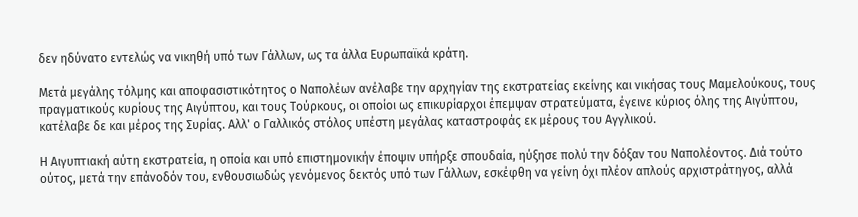δεν ηδύνατο εντελώς να νικηθή υπό των Γάλλων, ως τα άλλα Ευρωπαϊκά κράτη.

Μετά μεγάλης τόλμης και αποφασιστικότητος ο Ναπολέων ανέλαβε την αρχηγίαν της εκστρατείας εκείνης και νικήσας τους Μαμελούκους, τους πραγματικούς κυρίους της Αιγύπτου, και τους Τούρκους, οι οποίοι ως επικυρίαρχοι έπεμψαν στρατεύματα, έγεινε κύριος όλης της Αιγύπτου, κατέλαβε δε και μέρος της Συρίας. Αλλ' ο Γαλλικός στόλος υπέστη μεγάλας καταστροφάς εκ μέρους του Αγγλικού.

Η Αιγυπτιακή αύτη εκστρατεία, η οποία και υπό επιστημονικήν έποψιν υπήρξε σπουδαία, ηύξησε πολύ την δόξαν του Ναπολέοντος. Διά τούτο ούτος, μετά την επάνοδόν του, ενθουσιωδώς γενόμενος δεκτός υπό των Γάλλων, εσκέφθη να γείνη όχι πλέον απλούς αρχιστράτηγος, αλλά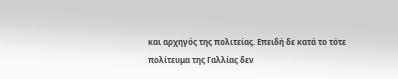και αρχηγός της πολιτείας. Επειδή δε κατά το τότε πολίτευμα της Γαλλίας δεν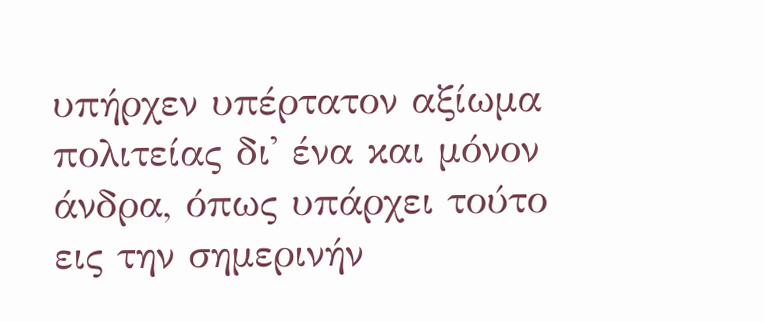υπήρχεν υπέρτατον αξίωμα πολιτείας δι' ένα και μόνον άνδρα, όπως υπάρχει τούτο εις την σημερινήν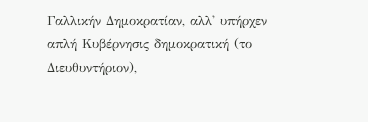Γαλλικήν Δημοκρατίαν, αλλ' υπήρχεν απλή Κυβέρνησις δημοκρατική (το Διευθυντήριον),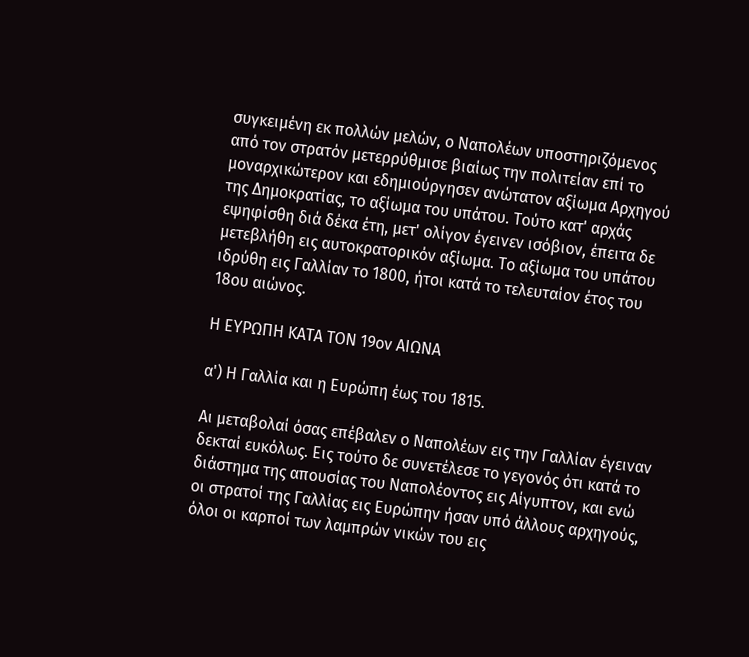συγκειμένη εκ πολλών μελών, ο Ναπολέων υποστηριζόμενος από τον στρατόν μετερρύθμισε βιαίως την πολιτείαν επί το μοναρχικώτερον και εδημιούργησεν ανώτατον αξίωμα Αρχηγού της Δημοκρατίας, το αξίωμα του υπάτου. Τούτο κατ' αρχάς εψηφίσθη διά δέκα έτη, μετ' ολίγον έγεινεν ισόβιον, έπειτα δε μετεβλήθη εις αυτοκρατορικόν αξίωμα. Το αξίωμα του υπάτου ιδρύθη εις Γαλλίαν το 1800, ήτοι κατά το τελευταίον έτος του 18ου αιώνος.

Η ΕΥΡΩΠΗ ΚΑΤΑ ΤΟΝ 19ον ΑΙΩΝΑ

α') Η Γαλλία και η Ευρώπη έως του 1815.

Αι μεταβολαί όσας επέβαλεν ο Ναπολέων εις την Γαλλίαν έγειναν δεκταί ευκόλως. Εις τούτο δε συνετέλεσε το γεγονός ότι κατά το διάστημα της απουσίας του Ναπολέοντος εις Αίγυπτον, και ενώ οι στρατοί της Γαλλίας εις Ευρώπην ήσαν υπό άλλους αρχηγούς, όλοι οι καρποί των λαμπρών νικών του εις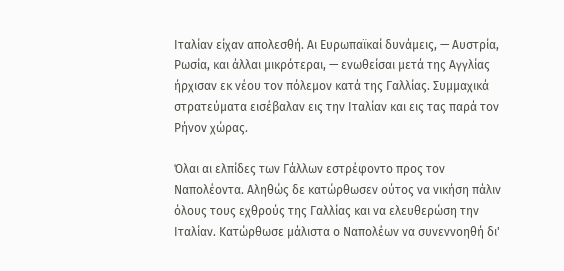Ιταλίαν είχαν απολεσθή. Αι Ευρωπαϊκαί δυνάμεις, — Αυστρία, Ρωσία, και άλλαι μικρότεραι, — ενωθείσαι μετά της Αγγλίας ήρχισαν εκ νέου τον πόλεμον κατά της Γαλλίας. Συμμαχικά στρατεύματα εισέβαλαν εις την Ιταλίαν και εις τας παρά τον Ρήνον χώρας.

Όλαι αι ελπίδες των Γάλλων εστρέφοντο προς τον Ναπολέοντα. Αληθώς δε κατώρθωσεν ούτος να νικήση πάλιν όλους τους εχθρούς της Γαλλίας και να ελευθερώση την Ιταλίαν. Κατώρθωσε μάλιστα ο Ναπολέων να συνεννοηθή δι'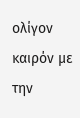ολίγον καιρόν με την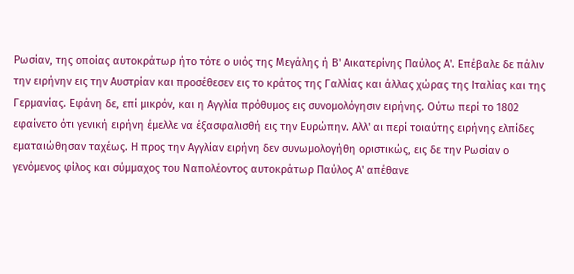Ρωσίαν, της οποίας αυτοκράτωρ ήτο τότε ο υιός της Μεγάλης ή Β' Αικατερίνης Παύλος Α'. Επέβαλε δε πάλιν την ειρήνην εις την Αυστρίαν και προσέθεσεν εις το κράτος της Γαλλίας και άλλας χώρας της Ιταλίας και της Γερμανίας. Εφάνη δε, επί μικρόν, και η Αγγλία πρόθυμος εις συνομολόγησιν ειρήνης. Ούτω περί το 1802 εφαίνετο ότι γενική ειρήνη έμελλε να έξασφαλισθή εις την Ευρώπην. Αλλ' αι περί τοιαύτης ειρήνης ελπίδες εματαιώθησαν ταχέως. Η προς την Αγγλίαν ειρήνη δεν συνωμολογήθη οριστικώς, εις δε την Ρωσίαν ο γενόμενος φίλος και σύμμαχος του Ναπολέοντος αυτοκράτωρ Παύλος Α' απέθανε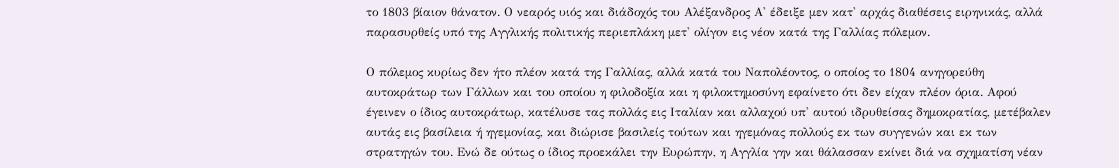το 1803 βίαιον θάνατον. Ο νεαρός υιός και διάδοχός του Αλέξανδρος Α' έδειξε μεν κατ' αρχάς διαθέσεις ειρηνικάς, αλλά παρασυρθείς υπό της Αγγλικής πολιτικής περιεπλάκη μετ' ολίγον εις νέον κατά της Γαλλίας πόλεμον.

Ο πόλεμος κυρίως δεν ήτο πλέον κατά της Γαλλίας, αλλά κατά του Ναπολέοντος, ο οποίος το 1804 ανηγορεύθη αυτοκράτωρ των Γάλλων και του οποίου η φιλοδοξία και η φιλοκτημοσύνη εφαίνετο ότι δεν είχαν πλέον όρια. Αφού έγεινεν ο ίδιος αυτοκράτωρ, κατέλυσε τας πολλάς εις Ιταλίαν και αλλαχού υπ' αυτού ιδρυθείσας δημοκρατίας, μετέβαλεν αυτάς εις βασίλεια ή ηγεμονίας, και διώρισε βασιλείς τούτων και ηγεμόνας πολλούς εκ των συγγενών και εκ των στρατηγών του. Ενώ δε ούτως ο ίδιος προεκάλει την Ευρώπην, η Αγγλία γην και θάλασσαν εκίνει διά να σχηματίση νέαν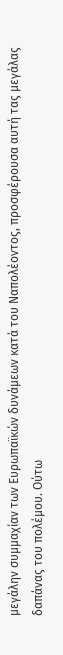μεγάλην συμμαχίαν των Ευρωπαϊκών δυνάμεων κατά του Ναπολέοντος, προσφέρουσα αυτή τας μεγάλας δαπάνας του πολέμου. Ούτω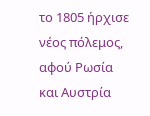το 1805 ήρχισε νέος πόλεμος, αφού Ρωσία και Αυστρία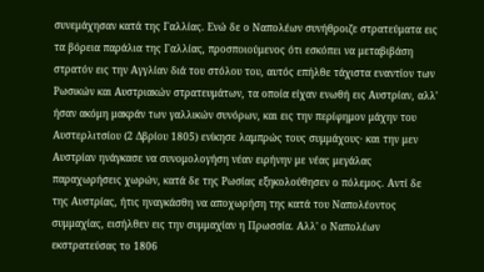συνεμάχησαν κατά της Γαλλίας. Ενώ δε ο Ναπολέων συνήθροιζε στρατεύματα εις τα βόρεια παράλια της Γαλλίας, προσποιούμενος ότι εσκόπει να μεταβιβάση στρατόν εις την Αγγλίαν διά του στόλου του, αυτός επήλθε τάχιστα εναντίον των Ρωσικών και Αυστριακών στρατευμάτων, τα οποία είχαν ενωθή εις Αυστρίαν, αλλ' ήσαν ακόμη μακράν των γαλλικών συνόρων, και εις την περίφημον μάχην του Αυστερλιτσίου (2 Δβρίου 1805) ενίκησε λαμπρώς τους συμμάχους· και την μεν Αυστρίαν ηνάγκασε να συνομολογήση νέαν ειρήνην με νέας μεγάλας παραχωρήσεις χωρών, κατά δε της Ρωσίας εξηκολούθησεν ο πόλεμος. Αντί δε της Αυστρίας, ήτις ηναγκάσθη να αποχωρήση της κατά του Ναπολέοντος συμμαχίας, εισήλθεν εις την συμμαχίαν η Πρωσσία. Αλλ' ο Ναπολέων εκστρατεύσας το 1806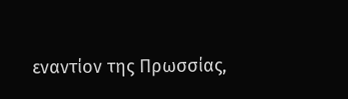εναντίον της Πρωσσίας,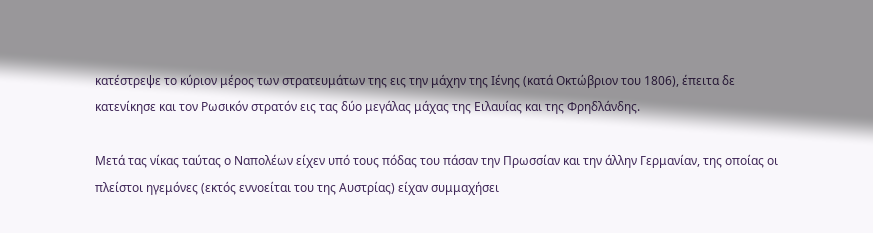κατέστρεψε το κύριον μέρος των στρατευμάτων της εις την μάχην της Ιένης (κατά Οκτώβριον του 1806), έπειτα δε κατενίκησε και τον Ρωσικόν στρατόν εις τας δύο μεγάλας μάχας της Ειλαυίας και της Φρηδλάνδης.

Μετά τας νίκας ταύτας ο Ναπολέων είχεν υπό τους πόδας του πάσαν την Πρωσσίαν και την άλλην Γερμανίαν, της οποίας οι πλείστοι ηγεμόνες (εκτός εννοείται του της Αυστρίας) είχαν συμμαχήσει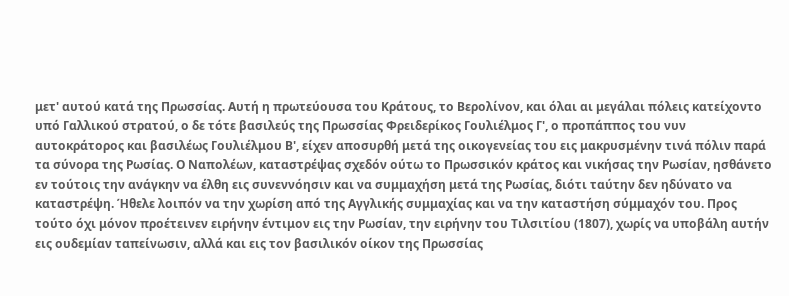μετ' αυτού κατά της Πρωσσίας. Αυτή η πρωτεύουσα του Κράτους, το Βερολίνον, και όλαι αι μεγάλαι πόλεις κατείχοντο υπό Γαλλικού στρατού, ο δε τότε βασιλεύς της Πρωσσίας Φρειδερίκος Γουλιέλμος Γ', ο προπάππος του νυν αυτοκράτορος και βασιλέως Γουλιέλμου Β', είχεν αποσυρθή μετά της οικογενείας του εις μακρυσμένην τινά πόλιν παρά τα σύνορα της Ρωσίας. Ο Ναπολέων, καταστρέψας σχεδόν ούτω το Πρωσσικόν κράτος και νικήσας την Ρωσίαν, ησθάνετο εν τούτοις την ανάγκην να έλθη εις συνεννόησιν και να συμμαχήση μετά της Ρωσίας, διότι ταύτην δεν ηδύνατο να καταστρέψη. Ήθελε λοιπόν να την χωρίση από της Αγγλικής συμμαχίας και να την καταστήση σύμμαχόν του. Προς τούτο όχι μόνον προέτεινεν ειρήνην έντιμον εις την Ρωσίαν, την ειρήνην του Τιλσιτίου (1807), χωρίς να υποβάλη αυτήν εις ουδεμίαν ταπείνωσιν, αλλά και εις τον βασιλικόν οίκον της Πρωσσίας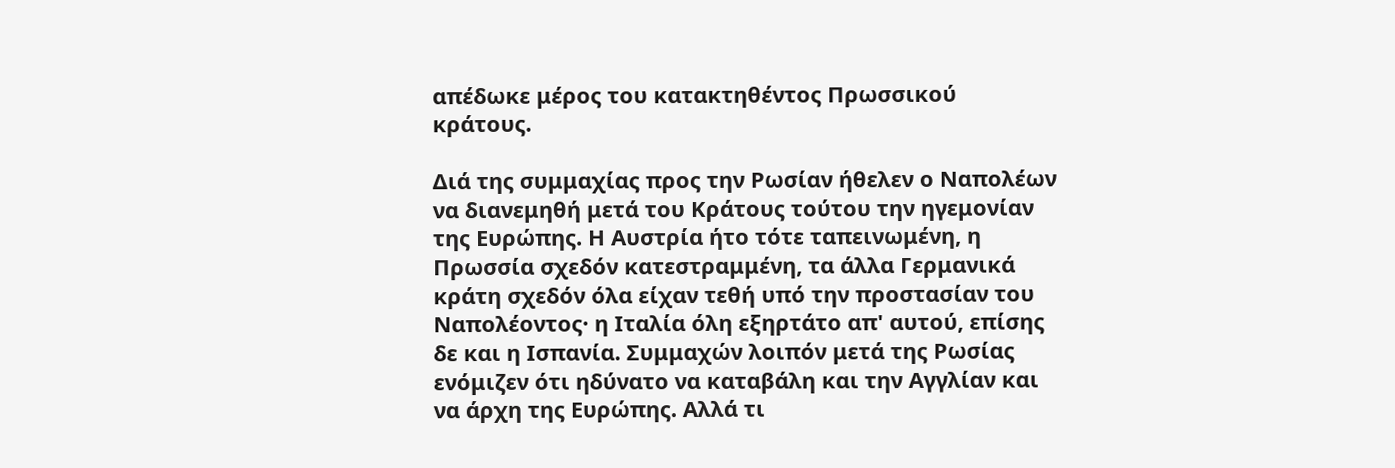απέδωκε μέρος του κατακτηθέντος Πρωσσικού κράτους.

Διά της συμμαχίας προς την Ρωσίαν ήθελεν ο Ναπολέων να διανεμηθή μετά του Κράτους τούτου την ηγεμονίαν της Ευρώπης. Η Αυστρία ήτο τότε ταπεινωμένη, η Πρωσσία σχεδόν κατεστραμμένη, τα άλλα Γερμανικά κράτη σχεδόν όλα είχαν τεθή υπό την προστασίαν του Ναπολέοντος· η Ιταλία όλη εξηρτάτο απ' αυτού, επίσης δε και η Ισπανία. Συμμαχών λοιπόν μετά της Ρωσίας ενόμιζεν ότι ηδύνατο να καταβάλη και την Αγγλίαν και να άρχη της Ευρώπης. Αλλά τι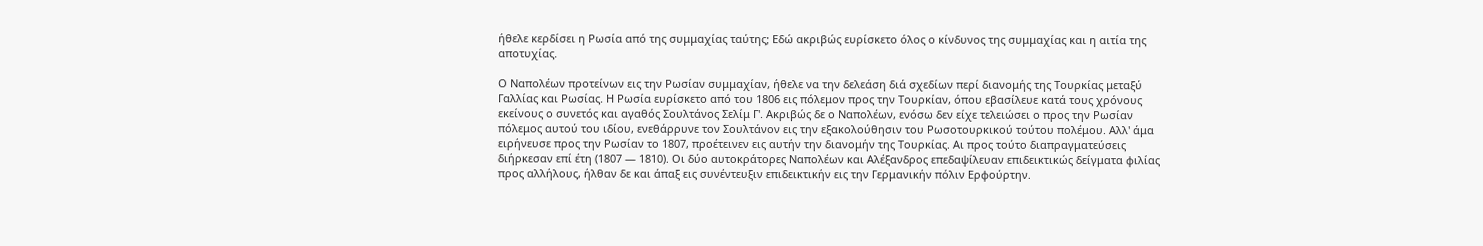ήθελε κερδίσει η Ρωσία από της συμμαχίας ταύτης; Εδώ ακριβώς ευρίσκετο όλος ο κίνδυνος της συμμαχίας και η αιτία της αποτυχίας.

Ο Ναπολέων προτείνων εις την Ρωσίαν συμμαχίαν, ήθελε να την δελεάση διά σχεδίων περί διανομής της Τουρκίας μεταξύ Γαλλίας και Ρωσίας. Η Ρωσία ευρίσκετο από του 1806 εις πόλεμον προς την Τουρκίαν, όπου εβασίλευε κατά τους χρόνους εκείνους ο συνετός και αγαθός Σουλτάνος Σελίμ Γ'. Ακριβώς δε ο Ναπολέων, ενόσω δεν είχε τελειώσει ο προς την Ρωσίαν πόλεμος αυτού του ιδίου, ενεθάρρυνε τον Σουλτάνον εις την εξακολούθησιν του Ρωσοτουρκικού τούτου πολέμου. Αλλ' άμα ειρήνευσε προς την Ρωσίαν το 1807, προέτεινεν εις αυτήν την διανομήν της Τουρκίας. Αι προς τούτο διαπραγματεύσεις διήρκεσαν επί έτη (1807 — 1810). Οι δύο αυτοκράτορες Ναπολέων και Αλέξανδρος επεδαψίλευαν επιδεικτικώς δείγματα φιλίας προς αλλήλους, ήλθαν δε και άπαξ εις συνέντευξιν επιδεικτικήν εις την Γερμανικήν πόλιν Ερφούρτην.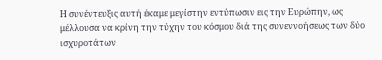Η συνέντευξις αυτή έκαμε μεγίστην εντύπωσιν εις την Ευρώπην, ως μέλλουσα να κρίνη την τύχην του κόσμου διά της συνεννοήσεως των δύο ισχυροτάτων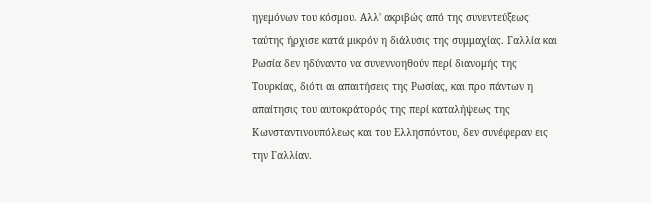ηγεμόνων του κόσμου. Αλλ' ακριβώς από της συνεντεύξεως ταύτης ήρχισε κατά μικρόν η διάλυσις της συμμαχίας. Γαλλία και Ρωσία δεν ηδύναντο να συνεννοηθούν περί διανομής της Τουρκίας, διότι αι απαιτήσεις της Ρωσίας, και προ πάντων η απαίτησις του αυτοκράτορός της περί καταλήψεως της Κωνσταντινουπόλεως και του Ελλησπόντου, δεν συνέφεραν εις την Γαλλίαν.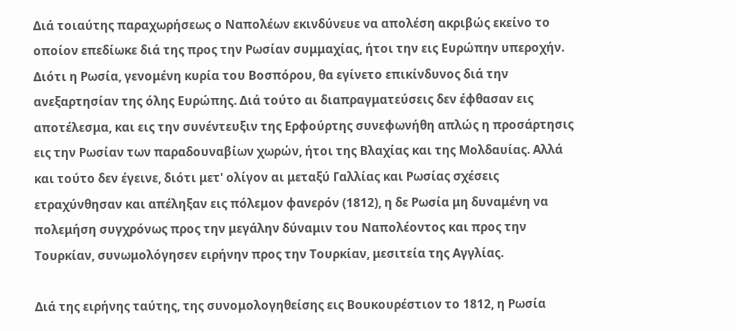Διά τοιαύτης παραχωρήσεως ο Ναπολέων εκινδύνευε να απολέση ακριβώς εκείνο το οποίον επεδίωκε διά της προς την Ρωσίαν συμμαχίας, ήτοι την εις Ευρώπην υπεροχήν. Διότι η Ρωσία, γενομένη κυρία του Βοσπόρου, θα εγίνετο επικίνδυνος διά την ανεξαρτησίαν της όλης Ευρώπης. Διά τούτο αι διαπραγματεύσεις δεν έφθασαν εις αποτέλεσμα, και εις την συνέντευξιν της Ερφούρτης συνεφωνήθη απλώς η προσάρτησις εις την Ρωσίαν των παραδουναβίων χωρών, ήτοι της Βλαχίας και της Μολδαυίας. Αλλά και τούτο δεν έγεινε, διότι μετ' ολίγον αι μεταξύ Γαλλίας και Ρωσίας σχέσεις ετραχύνθησαν και απέληξαν εις πόλεμον φανερόν (1812), η δε Ρωσία μη δυναμένη να πολεμήση συγχρόνως προς την μεγάλην δύναμιν του Ναπολέοντος και προς την Τουρκίαν, συνωμολόγησεν ειρήνην προς την Τουρκίαν, μεσιτεία της Αγγλίας.

Διά της ειρήνης ταύτης, της συνομολογηθείσης εις Βουκουρέστιον το 1812, η Ρωσία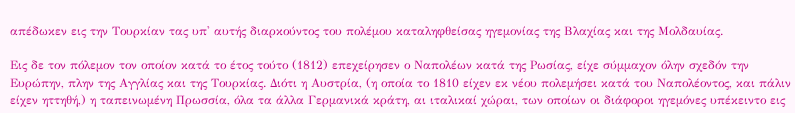απέδωκεν εις την Τουρκίαν τας υπ' αυτής διαρκούντος του πολέμου καταληφθείσας ηγεμονίας της Βλαχίας και της Μολδαυίας.

Εις δε τον πόλεμον τον οποίον κατά το έτος τούτο (1812) επεχείρησεν ο Ναπολέων κατά της Ρωσίας, είχε σύμμαχον όλην σχεδόν την Ευρώπην, πλην της Αγγλίας και της Τουρκίας. Διότι η Αυστρία, (η οποία το 1810 είχεν εκ νέου πολεμήσει κατά του Ναπολέοντος, και πάλιν είχεν ηττηθή,) η ταπεινωμένη Πρωσσία, όλα τα άλλα Γερμανικά κράτη, αι ιταλικαί χώραι, των οποίων οι διάφοροι ηγεμόνες υπέκειντο εις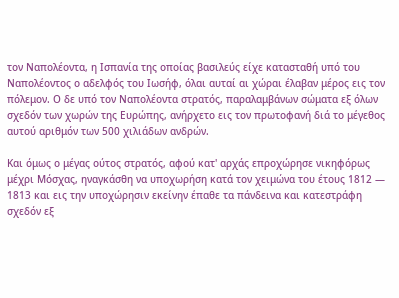τον Ναπολέοντα, η Ισπανία της οποίας βασιλεύς είχε κατασταθή υπό του Ναπολέοντος ο αδελφός του Ιωσήφ, όλαι αυταί αι χώραι έλαβαν μέρος εις τον πόλεμον. Ο δε υπό τον Ναπολέοντα στρατός, παραλαμβάνων σώματα εξ όλων σχεδόν των χωρών της Ευρώπης, ανήρχετο εις τον πρωτοφανή διά το μέγεθος αυτού αριθμόν των 500 χιλιάδων ανδρών.

Και όμως ο μέγας ούτος στρατός, αφού κατ' αρχάς επροχώρησε νικηφόρως μέχρι Μόσχας, ηναγκάσθη να υποχωρήση κατά τον χειμώνα του έτους 1812 — 1813 και εις την υποχώρησιν εκείνην έπαθε τα πάνδεινα και κατεστράφη σχεδόν εξ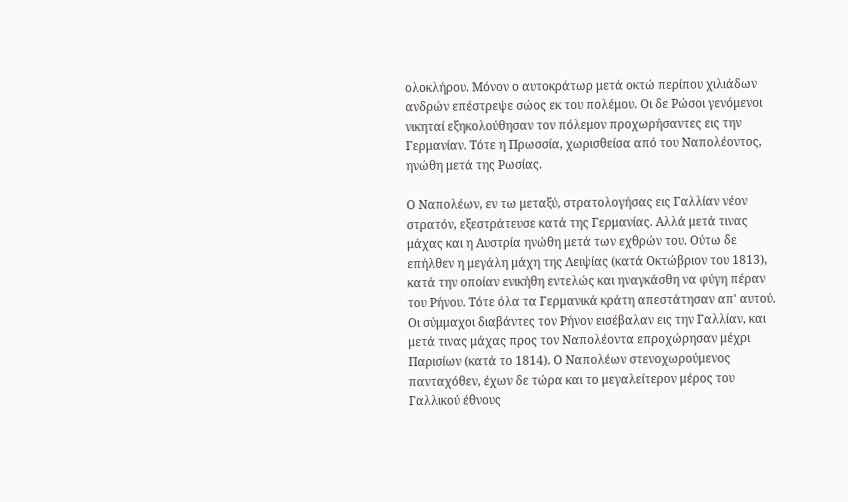ολοκλήρου. Μόνον ο αυτοκράτωρ μετά οκτώ περίπου χιλιάδων ανδρών επέστρεψε σώος εκ του πολέμου. Οι δε Ρώσοι γενόμενοι νικηταί εξηκολούθησαν τον πόλεμον προχωρήσαντες εις την Γερμανίαν. Τότε η Πρωσσία, χωρισθείσα από του Ναπολέοντος, ηνώθη μετά της Ρωσίας.

Ο Ναπολέων, εν τω μεταξύ, στρατολογήσας εις Γαλλίαν νέον στρατόν, εξεστράτευσε κατά της Γερμανίας. Αλλά μετά τινας μάχας και η Αυστρία ηνώθη μετά των εχθρών του. Ούτω δε επήλθεν η μεγάλη μάχη της Λειψίας (κατά Οκτώβριον του 1813), κατά την οποίαν ενικήθη εντελώς και ηναγκάσθη να φύγη πέραν του Ρήνου. Τότε όλα τα Γερμανικά κράτη απεστάτησαν απ' αυτού. Οι σύμμαχοι διαβάντες τον Ρήνον εισέβαλαν εις την Γαλλίαν, και μετά τινας μάχας προς τον Ναπολέοντα επροχώρησαν μέχρι Παρισίων (κατά το 1814). Ο Ναπολέων στενοχωρούμενος πανταχόθεν, έχων δε τώρα και το μεγαλείτερον μέρος του Γαλλικού έθνους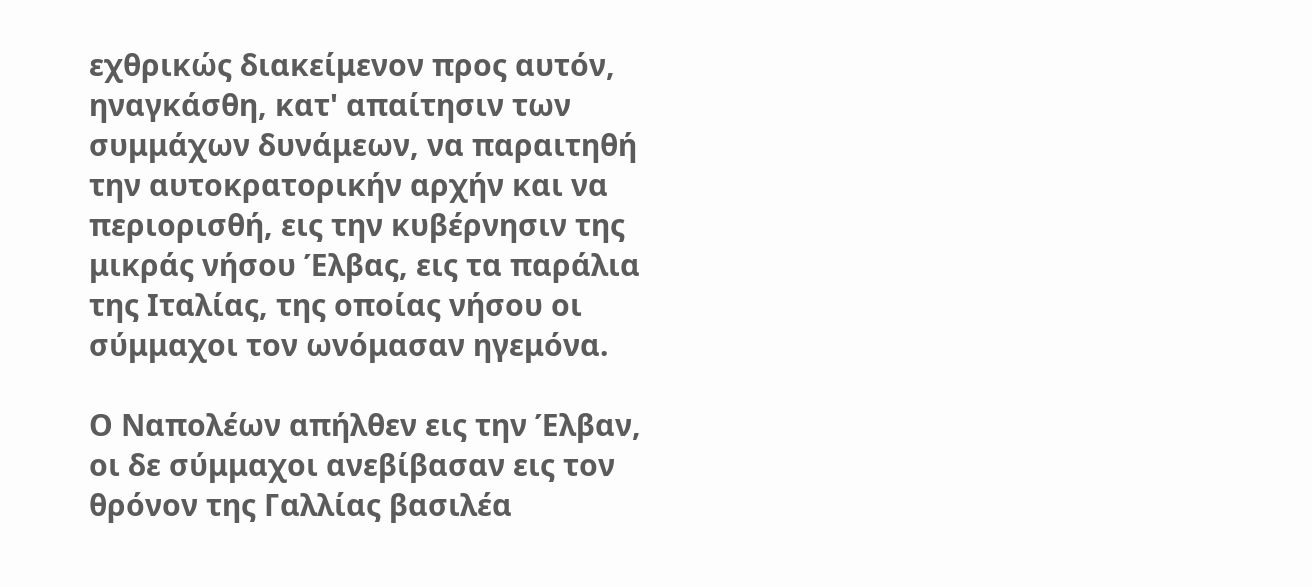εχθρικώς διακείμενον προς αυτόν, ηναγκάσθη, κατ' απαίτησιν των συμμάχων δυνάμεων, να παραιτηθή την αυτοκρατορικήν αρχήν και να περιορισθή, εις την κυβέρνησιν της μικράς νήσου Έλβας, εις τα παράλια της Ιταλίας, της οποίας νήσου οι σύμμαχοι τον ωνόμασαν ηγεμόνα.

Ο Ναπολέων απήλθεν εις την Έλβαν, οι δε σύμμαχοι ανεβίβασαν εις τον θρόνον της Γαλλίας βασιλέα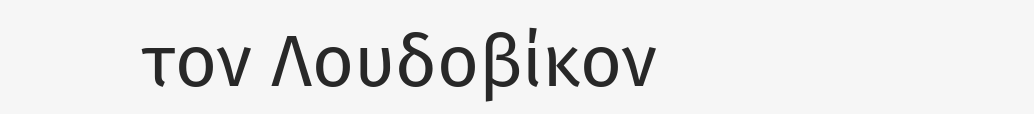τον Λουδοβίκον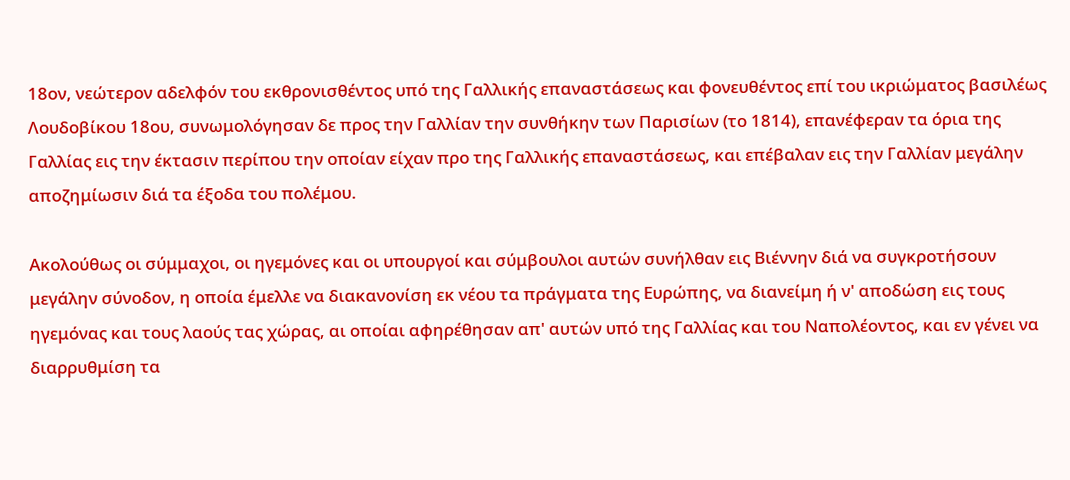18ον, νεώτερον αδελφόν του εκθρονισθέντος υπό της Γαλλικής επαναστάσεως και φονευθέντος επί του ικριώματος βασιλέως Λουδοβίκου 18ου, συνωμολόγησαν δε προς την Γαλλίαν την συνθήκην των Παρισίων (το 1814), επανέφεραν τα όρια της Γαλλίας εις την έκτασιν περίπου την οποίαν είχαν προ της Γαλλικής επαναστάσεως, και επέβαλαν εις την Γαλλίαν μεγάλην αποζημίωσιν διά τα έξοδα του πολέμου.

Ακολούθως οι σύμμαχοι, οι ηγεμόνες και οι υπουργοί και σύμβουλοι αυτών συνήλθαν εις Βιέννην διά να συγκροτήσουν μεγάλην σύνοδον, η οποία έμελλε να διακανονίση εκ νέου τα πράγματα της Ευρώπης, να διανείμη ή ν' αποδώση εις τους ηγεμόνας και τους λαούς τας χώρας, αι οποίαι αφηρέθησαν απ' αυτών υπό της Γαλλίας και του Ναπολέοντος, και εν γένει να διαρρυθμίση τα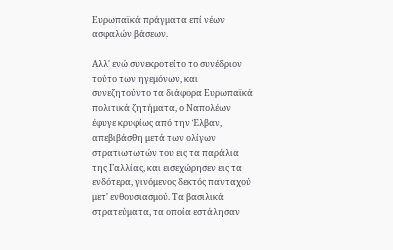Ευρωπαϊκά πράγματα επί νέων ασφαλών βάσεων.

Αλλ' ενώ συνεκροτείτο το συνέδριον τούτο των ηγεμόνων, και συνεζητούντο τα διάφορα Ευρωπαϊκά πολιτικά ζητήματα, ο Ναπολέων έφυγε κρυφίως από την Έλβαν, απεβιβάσθη μετά των ολίγων στρατιωτωτών του εις τα παράλια της Γαλλίας, και εισεχώρησεν εις τα ενδότερα, γινόμενος δεκτός πανταχού μετ' ενθουσιασμού. Τα βασιλικά στρατεύματα, τα οποία εστάλησαν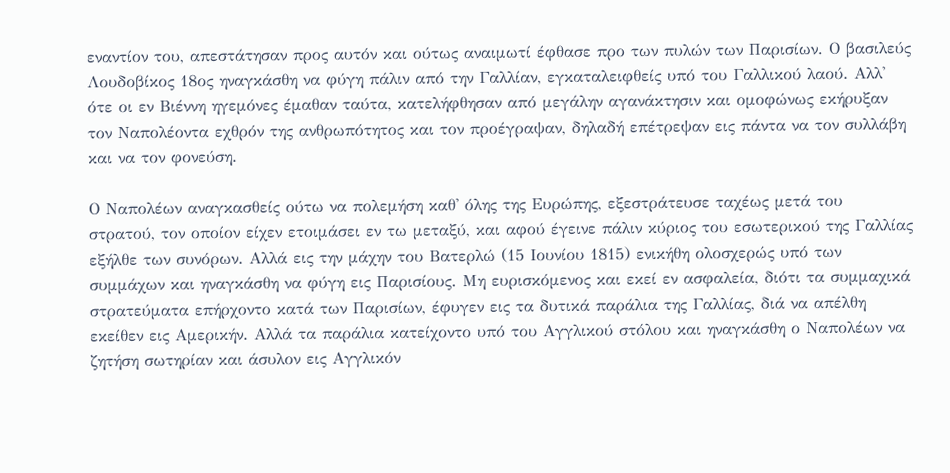εναντίον του, απεστάτησαν προς αυτόν και ούτως αναιμωτί έφθασε προ των πυλών των Παρισίων. Ο βασιλεύς Λουδοβίκος 18ος ηναγκάσθη να φύγη πάλιν από την Γαλλίαν, εγκαταλειφθείς υπό του Γαλλικού λαού. Αλλ' ότε οι εν Βιέννη ηγεμόνες έμαθαν ταύτα, κατελήφθησαν από μεγάλην αγανάκτησιν και ομοφώνως εκήρυξαν τον Ναπολέοντα εχθρόν της ανθρωπότητος και τον προέγραψαν, δηλαδή επέτρεψαν εις πάντα να τον συλλάβη και να τον φονεύση.

Ο Ναπολέων αναγκασθείς ούτω να πολεμήση καθ' όλης της Ευρώπης, εξεστράτευσε ταχέως μετά του στρατού, τον οποίον είχεν ετοιμάσει εν τω μεταξύ, και αφού έγεινε πάλιν κύριος του εσωτερικού της Γαλλίας εξήλθε των συνόρων. Αλλά εις την μάχην του Βατερλώ (15 Ιουνίου 1815) ενικήθη ολοσχερώς υπό των συμμάχων και ηναγκάσθη να φύγη εις Παρισίους. Μη ευρισκόμενος και εκεί εν ασφαλεία, διότι τα συμμαχικά στρατεύματα επήρχοντο κατά των Παρισίων, έφυγεν εις τα δυτικά παράλια της Γαλλίας, διά να απέλθη εκείθεν εις Αμερικήν. Αλλά τα παράλια κατείχοντο υπό του Αγγλικού στόλου και ηναγκάσθη ο Ναπολέων να ζητήση σωτηρίαν και άσυλον εις Αγγλικόν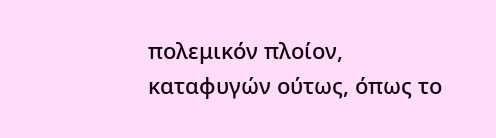πολεμικόν πλοίον, καταφυγών ούτως, όπως το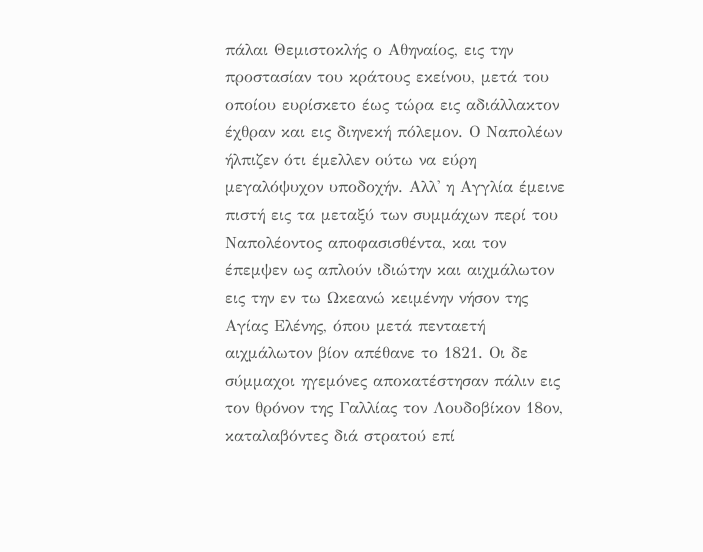πάλαι Θεμιστοκλής ο Αθηναίος, εις την προστασίαν του κράτους εκείνου, μετά του οποίου ευρίσκετο έως τώρα εις αδιάλλακτον έχθραν και εις διηνεκή πόλεμον. Ο Ναπολέων ήλπιζεν ότι έμελλεν ούτω να εύρη μεγαλόψυχον υποδοχήν. Αλλ' η Αγγλία έμεινε πιστή εις τα μεταξύ των συμμάχων περί του Ναπολέοντος αποφασισθέντα, και τον έπεμψεν ως απλούν ιδιώτην και αιχμάλωτον εις την εν τω Ωκεανώ κειμένην νήσον της Αγίας Ελένης, όπου μετά πενταετή αιχμάλωτον βίον απέθανε το 1821. Οι δε σύμμαχοι ηγεμόνες αποκατέστησαν πάλιν εις τον θρόνον της Γαλλίας τον Λουδοβίκον 18ον, καταλαβόντες διά στρατού επί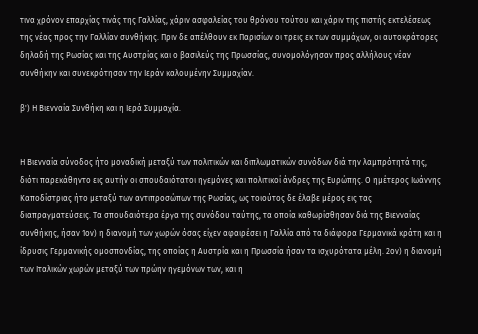τινα χρόνον επαρχίας τινάς της Γαλλίας, χάριν ασφαλείας του θρόνου τούτου και χάριν της πιστής εκτελέσεως της νέας προς την Γαλλίαν συνθήκης. Πριν δε απέλθουν εκ Παρισίων οι τρεις εκ των συμμάχων, οι αυτοκράτορες δηλαδή της Ρωσίας και της Αυστρίας και ο βασιλεύς της Πρωσσίας, συνομολόγησαν προς αλλήλους νέαν συνθήκην και συνεκρότησαν την Ιεράν καλουμένην Συμμαχίαν.

β') Η Βιενναία Συνθήκη και η Ιερά Συμμαχία.


Η Βιενναία σύνοδος ήτο μοναδική μεταξύ των πολιτικών και διπλωματικών συνόδων διά την λαμπρότητά της, διότι παρεκάθηντο εις αυτήν οι σπουδαιότατοι ηγεμόνες και πολιτικοί άνδρες της Ευρώπης. Ο ημέτερος Ιωάννης Καποδίστριας ήτο μεταξύ των αντιπροσώπων της Ρωσίας, ως τοιούτος δε έλαβε μέρος εις τας διαπραγματεύσεις. Τα σπουδαιότερα έργα της συνόδου ταύτης, τα οποία καθωρίσθησαν διά της Βιενναίας συνθήκης, ήσαν 1ον) η διανομή των χωρών όσας είχεν αφαιρέσει η Γαλλία από τα διάφορα Γερμανικά κράτη και η ίδρυσις Γερμανικής ομοσπονδίας, της οποίας η Αυστρία και η Πρωσσία ήσαν τα ισχυρότατα μέλη. 2ον) η διανομή των Ιταλικών χωρών μεταξύ των πρώην ηγεμόνων των, και η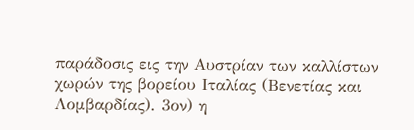παράδοσις εις την Αυστρίαν των καλλίστων χωρών της βορείου Ιταλίας (Βενετίας και Λομβαρδίας). 3ον) η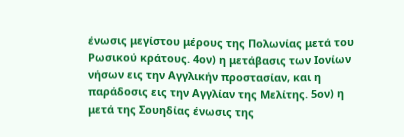ένωσις μεγίστου μέρους της Πολωνίας μετά του Ρωσικού κράτους. 4ον) η μετάβασις των Ιονίων νήσων εις την Αγγλικήν προστασίαν, και η παράδοσις εις την Αγγλίαν της Μελίτης. 5ον) η μετά της Σουηδίας ένωσις της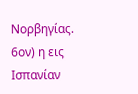Νορβηγίας. 6ον) η εις Ισπανίαν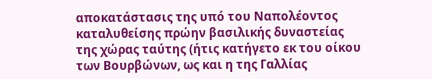αποκατάστασις της υπό του Ναπολέοντος καταλυθείσης πρώην βασιλικής δυναστείας της χώρας ταύτης (ήτις κατήγετο εκ του οίκου των Βουρβώνων, ως και η της Γαλλίας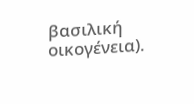βασιλική οικογένεια).